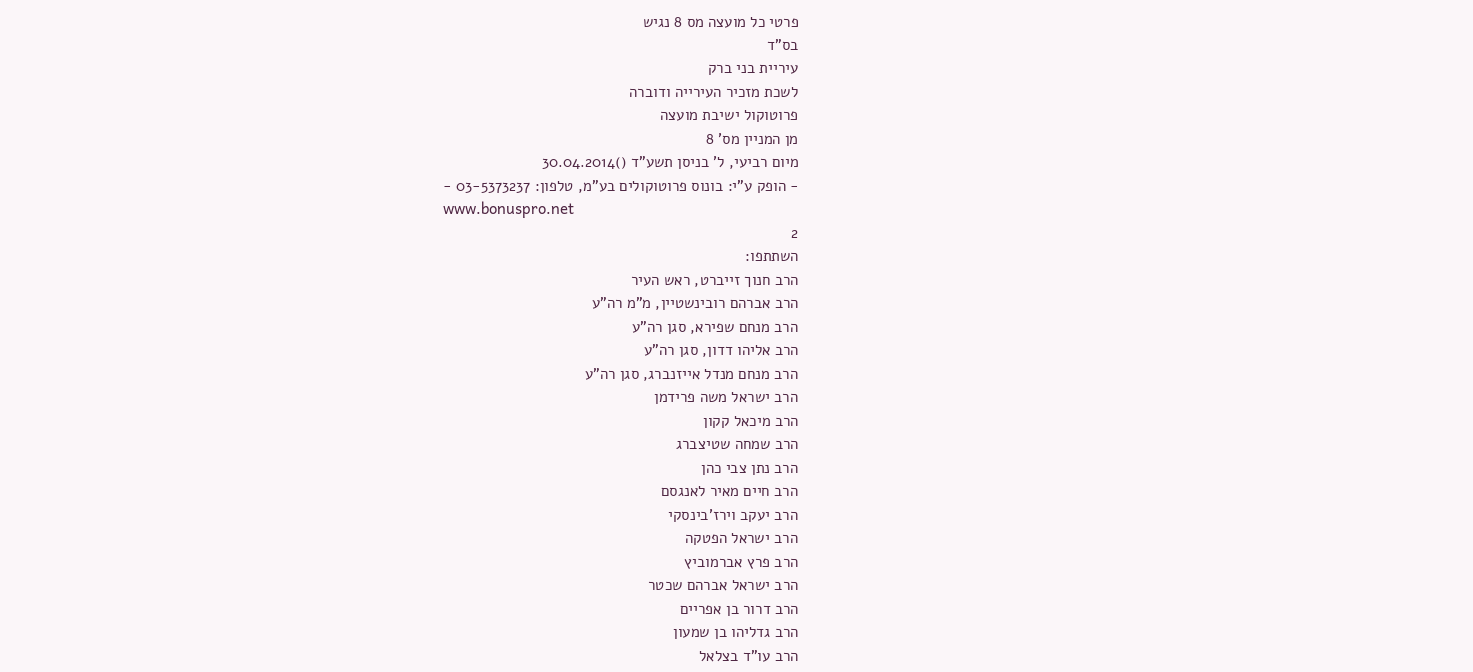פרטי כל מועצה מס 8 נגיש
בס"ד
עיריית בני ברק
לשכת מזכיר העירייה ודוברה
פרוטוקול ישיבת מועצה
מן המניין מס' 8
מיום רביעי, ל' בניסן תשע"ד ()30.04.2014
- הופק ע"י: בונוס פרוטוקולים בע"מ, טלפון: 03-5373237 -
www.bonuspro.net
2
השתתפו:
הרב חנוך זייברט, ראש העיר
הרב אברהם רובינשטיין, מ"מ רה"ע
הרב מנחם שפירא, סגן רה"ע
הרב אליהו דדון, סגן רה"ע
הרב מנחם מנדל אייזנברג, סגן רה"ע
הרב ישראל משה פרידמן
הרב מיכאל קקון
הרב שמחה שטיצברג
הרב נתן צבי כהן
הרב חיים מאיר לאנגסם
הרב יעקב וירז'בינסקי
הרב ישראל הפטקה
הרב פרץ אברמוביץ
הרב ישראל אברהם שכטר
הרב דרור בן אפריים
הרב גדליהו בן שמעון
הרב עו"ד בצלאל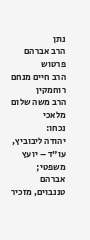נתן
הרב אברהם פרטוש
הרב חיים מנחם רוחמקין
הרב משה שלום מלאכי
נכחו:
יהודה ליבוביץ, עו"ד – יועץ משפטי;
אברהם טננבוים, מזכיר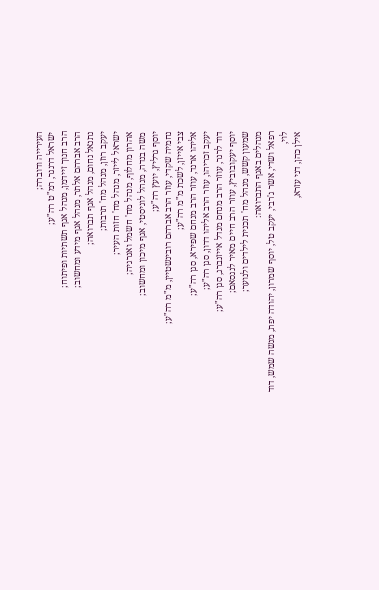העירייה ודוברה;
ישראל דרנגר, רמ"ט רה"ע;
הרב חנוך זיידמן, מנהל אגף תשתיות ופיתוח;
הרב אברהם אלתר, מנהל אגף מידע ומחשוב;
נתנאל נחום, מנהל אגף תברואה;
יעקב רוזן, מנהל מח' תרבות;
ישראל לייזר, מנהל מח' חזות העיר;
אהרון מחלוף, מנהל מח' חשמל ואנרגיה;
משה בנדה, מנהל לוגיסטי, אגף מיכון ומחשוב;
יוסף גרליץ, יועץ רה"ע;
נחמיה שקדי, עוזר הרב אברהם רובינשטיין, מ"מ רה"ע;
צבי אייזן, לשכת מ"מ רה"ע;
אליהו ארנד, עוזר הרב מנחם שפירא, סגן רה"ע;
יעקב זכריהו, עוזר הרב אליהו דדון, סגן רה"ע;
דוד לרנר, עוזר הרב מנחם מנדל אייזנברג, סגן רה"ע;
יוסף יעקובוביץ, עוזר הרב חיים מאיר לנגסאם;
שמעון קשש, מנהל מח' תכנית לילדים ולנוער;
מנהלים באגף התברואה:
רפאל ושדי, אשר ג'רבי, יעקב טל, יוסף שמרון, יהודה יפת, מנשה שמש, דוד לוי,
אילן כהן, דני עזרא,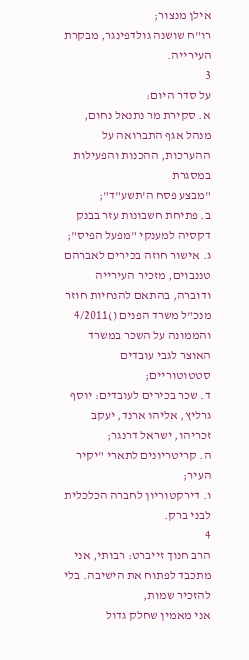אילן מנצור;
רו"ח שושנה גולדפינגר, מבקרת העירייה.
3
על סדר היום:
א. סקירת מר נתנאל נחום, מנהל אגף התברואה על ההערכות, ההכנות והפעילות במסגרת
"מבצע פסח ה'תשע"ד";
ב. פתיחת חשבונות עזר בבנק דקסיה למענקי "מפעל הפיס";
ג. אישור חוזה בכירים לאברהם טננבוים, מזכיר העירייה ודוברה, בהתאם להנחיות חוזר
מנכ"ל משרד הפנים ()4/2011 והממונה על השכר במשרד האוצר לגבי עובדים
סטטוטוריים;
ד. שכר בכירים לעובדים: יוסף גרליץ, אליהו ארנד, יעקב זכריהו, ישראל דרנגר;
ה. קריטריונים לתארי "יקיר העיר;
ו. דירקטוריון לחברה הכלכלית לבני ברק.
4
הרב חנוך זייברט: רבותי, אני מתכבד לפתוח את הישיבה. בלי להזכיר שמות,
אני מאמין שחלק גדול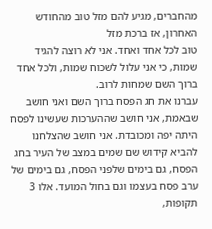מהחברים, מגיע להם מזל טוב מהחודש האחרון, אז ברכת מזל
טוב לכל אחד ואחד. אני לא רוצה להגיד שמות, כי אני עלול לשכוח שמות, ולכל אחד
ברוך השם שמחות לרוב.
עברנו את חג הפסח ברוך השם ואני חושב שבאמת, אני חושב שההערכות שעשינו לפסח
היתה יפה ומכובדת. אני חושב שהצלחנו להביא קידוש שם שמים במצב של העיר בחג
הפסח, גם בימים שלפני הפסח, גם בימים של ערב פסח בעצמו וגם בחול המועד. אלו 3
תקופות,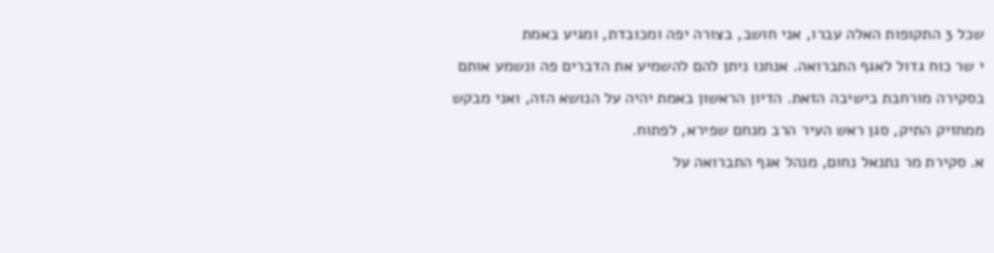שכל 3 התקופות האלה עברו, אני חושב, בצורה יפה ומכובדת, ומגיע באמת
י שר כוח גדול לאגף התברואה. אנחנו ניתן להם להשמיע את הדברים פה ונשמע אותם
בסקירה מורחבת בישיבה הזאת. הדיון הראשון באמת יהיה על הנושא הזה, ואני מבקש
ממחזיק התיק, סגן ראש העיר הרב מנחם שפירא, לפתוח.
א. סקירת מר נתנאל נחום, מנהל אגף התברואה על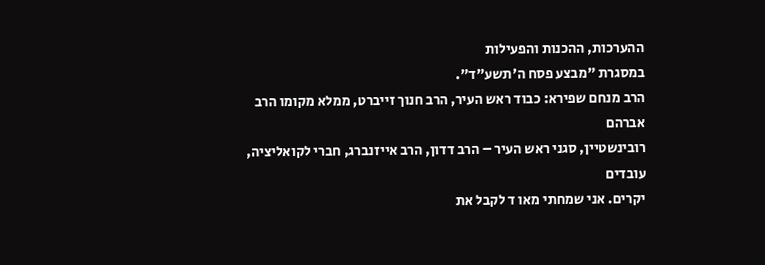ההערכות, ההכנות והפעילות
במסגרת "מבצע פסח ה'תשע"ד".
הרב מנחם שפירא: כבוד ראש העיר, הרב חנוך זייברט, ממלא מקומו הרב אברהם
רובינשטיין, סגני ראש העיר – הרב דדון, הרב אייזנברג, חברי לקואליציה, עובדים
יקרים. אני שמחתי מאו ד לקבל את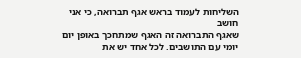השליחות לעמוד בראש אגף תברואה, כי אני חושב
שאגף התברואה זה האגף שמתחכך באופן יום יומי עם התושבים. לכל אחד יש את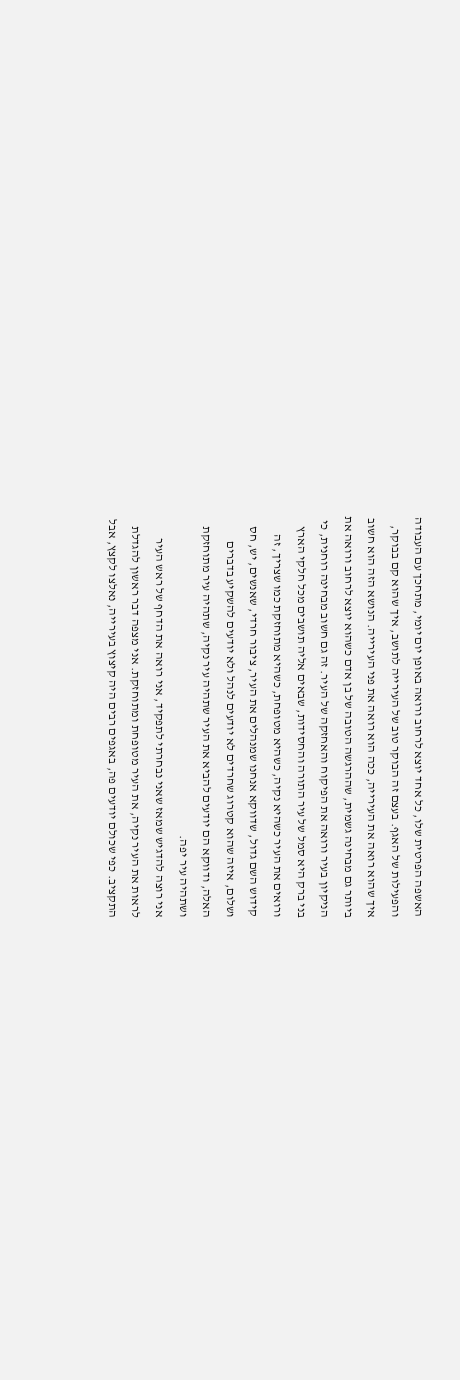האשפה הפרטית שלו, כל אחד יוצא לרחוב ורואה באופן יום יומי, מתחכך עם העבודה
והפעילות של האגף. בעצם זה הבוקר טוב של העירייה לתושב, איך שהוא קם בבוקר,
איך שהוא רואה את העירייה, ככה הוא רואה את פני העירייה. הנושא הזה הוא חשוב
ביותר גם מבחינה גשמית, שההרגשה הטובה של בן אדם כשהוא יוצא לרחוב ורואה את
הניקיון בעיר ורואה את הפיקוח והאחזקה של העיר. זה גם חשוב מבחינה רוחנית, כי
בני ברק היא סמל של עיר התורה והחסידות, שבאים אליה תושבים מכל חלקי הארץ
ורואים את העיר כשהיא נקיה, כשהיא מטופחת, כשהיא מתוחזקת כמו שצריך, זה
קידוש השם גדול, שדווקא אנחנו שמנהלים את העיר, ציבור חרדי, שאנשים, יש, חס
ושלום, איזה שהוא קטרוג שחרדים לא יודעים לנהל ולא יודעים להשקיע בדברים
האלה, ודווקא הם יודעים להביא את העיר שתהיה עיר נקיה, שתהיה עיר מתוחזקת
ושתהיה עיר יפה.
אני רוצה להדגיש שמאז שאני נבחרתי לתפקיד, אני רואה את הדחף של ראש העיר
לראות את העיר נקיה, את העיר מטופחת ומתוחזקת. אני מצפה דבר ראשון להגדלת
התקציב. כפי שכולם יודעים פה, באגפים רבים היה קיצוץ בעירייה, נאלצו לקצץ, אבל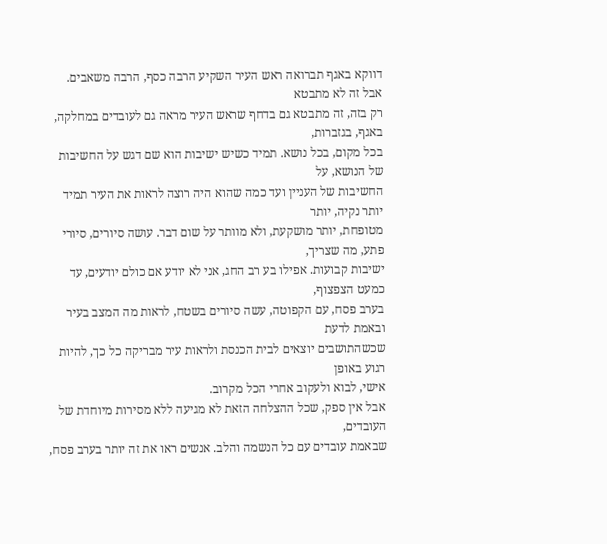דווקא באגף תברואה ראש העיר השקיע הרבה כסף, הרבה משאבים. אבל זה לא מתבטא
רק בזה, זה מתבטא גם בדחף שראש העיר מראה גם לעובדים במחלקה, באגף, בגזברות,
בכל מקום, בכל נושא. תמיד כשיש ישיבות הוא שם דגש על החשיבות של הנושא, על
החשיבות של העניין ועד כמה שהוא היה רוצה לראות את העיר תמיד יותר נקיה, יותר
מטופחת, יותר מושקעת, ולא מוותר על שום דבר. עושה סיורים, סיורי פתע, מה שצריך,
ישיבות קבועות. אפילו בע רב החג, אני לא יודע אם כולם יודעים, עד כמעט הצפצוף,
בערב פסח, עם הקפוטה, עשה סיורים בשטח, לראות מה המצב בעיר ובאמת לדעת
שכשהתושבים יוצאים לבית הכנסת ולראות עיר מבריקה כל כך, להיות רגוע באופן
אישי, לבוא ולעקוב אחרי הכל מקרוב.
אבל אין ספק, שכל ההצלחה הזאת לא מגיעה ללא מסירות מיוחדת של העובדים,
שבאמת עובדים עם כל הנשמה והלב. אנשים ראו את זה יותר בערב פסח,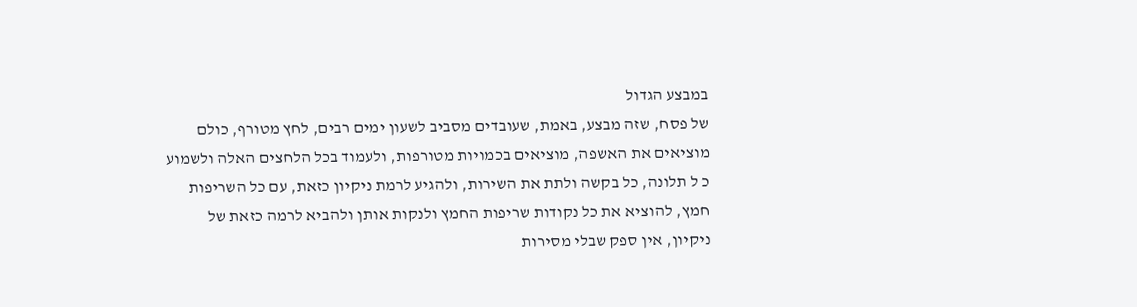במבצע הגדול
של פסח, שזה מבצע, באמת, שעובדים מסביב לשעון ימים רבים, לחץ מטורף, כולם
מוציאים את האשפה, מוציאים בכמויות מטורפות, ולעמוד בכל הלחצים האלה ולשמוע
כ ל תלונה, כל בקשה ולתת את השירות, ולהגיע לרמת ניקיון כזאת, עם כל השריפות
חמץ, להוציא את כל נקודות שריפות החמץ ולנקות אותן ולהביא לרמה כזאת של
ניקיון, אין ספק שבלי מסירות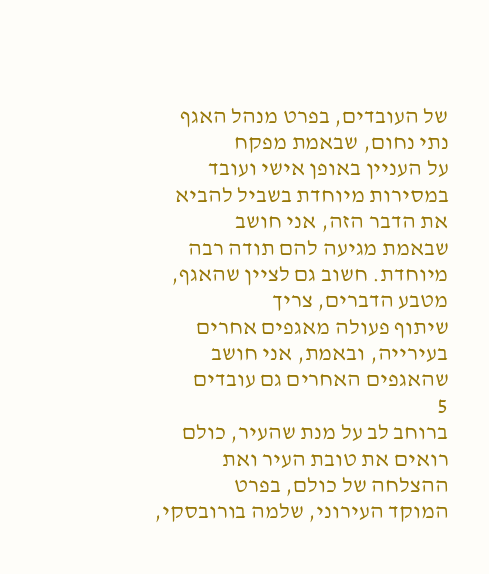של העובדים, בפרט מנהל האגף נתי נחום, שבאמת מפקח
על העניין באופן אישי ועובד במסירות מיוחדת בשביל להביא את הדבר הזה, אני חושב
שבאמת מגיעה להם תודה רבה מיוחדת. חשוב גם לציין שהאגף, מטבע הדברים, צריך
שיתוף פעולה מאגפים אחרים בעירייה, ובאמת, אני חושב שהאגפים האחרים גם עובדים
5
ברוחב לב על מנת שהעיר, כולם רואים את טובת העיר ואת ההצלחה של כולם, בפרט
המוקד העירוני, שלמה בורובסקי,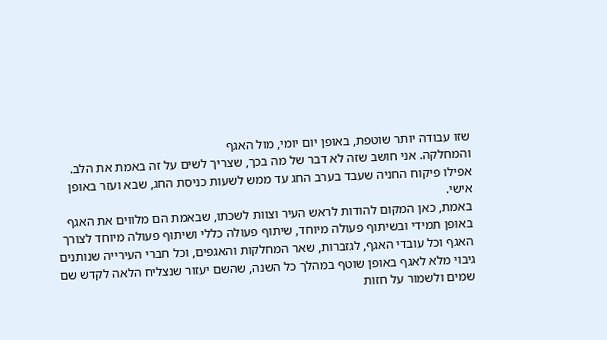שזו עבודה יותר שוטפת, באופן יום יומי, מול האגף
והמחלקה. אני חושב שזה לא דבר של מה בכך, שצריך לשים על זה באמת את הלב.
אפילו פיקוח החניה שעבד בערב החג עד ממש לשעות כניסת החג, שבא ועזר באופן
אישי.
באמת, כאן המקום להודות לראש העיר וצוות לשכתו, שבאמת הם מלווים את האגף
באופן תמידי ובשיתוף פעולה מיוחד, שיתוף פעולה כללי ושיתוף פעולה מיוחד לצורך
האגף וכל עובדי האגף, לגזברות, שאר המחלקות והאגפים, וכל חברי העירייה שנותנים
גיבוי מלא לאגף באופן שוטף במהלך כל השנה, שהשם יעזור שנצליח הלאה לקדש שם
שמים ולשמור על חזות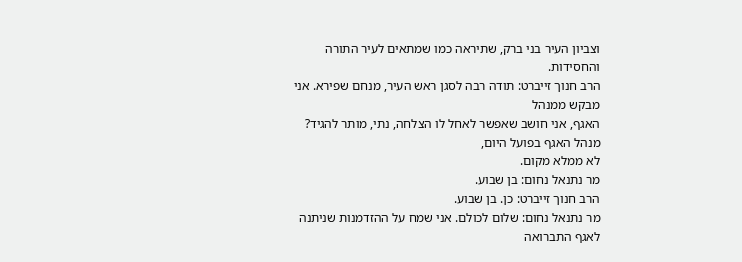וצביון העיר בני ברק, שתיראה כמו שמתאים לעיר התורה
והחסידות.
הרב חנוך זייברט: תודה רבה לסגן ראש העיר, מנחם שפירא. אני מבקש ממנהל
האגף, אני חושב שאפשר לאחל לו הצלחה, נתי, מותר להגיד? מנהל האגף בפועל היום,
לא ממלא מקום.
מר נתנאל נחום: בן שבוע.
הרב חנוך זייברט: כן. בן שבוע.
מר נתנאל נחום: שלום לכולם. אני שמח על ההזדמנות שניתנה לאגף התברואה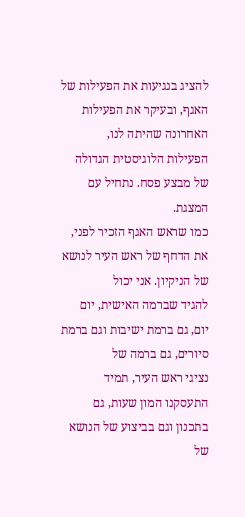להציג בנגיעות את הפעילות של האגף, ובעיקר את הפעילות האחרונה שהיתה לנו,
הפעילות הלוגיסטית הגדולה של מבצע פסח. נתחיל עם המצגת.
כמו שראש האגף הזכיר לפני, את הדחף של ראש העיר לנושא של הניקיון. אני יכול
להגיד שברמה האישית, יום יום, גם ברמת ישיבות וגם ברמת סיורים, גם ברמה של
נציגי ראש העיר, תמיד התעסקנו המון שעות, גם בתכנון וגם בביצוע של הנושא של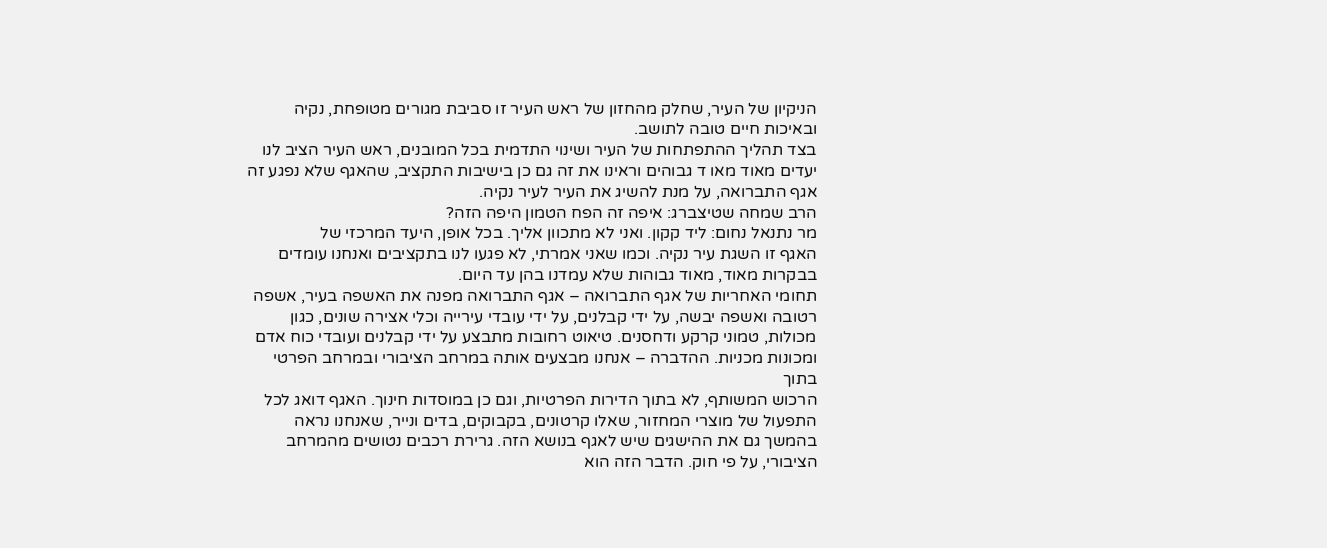הניקיון של העיר, שחלק מהחזון של ראש העיר זו סביבת מגורים מטופחת, נקיה
ובאיכות חיים טובה לתושב.
בצד תהליך ההתפתחות של העיר ושינוי התדמית בכל המובנים, ראש העיר הציב לנו
יעדים מאוד מאו ד גבוהים וראינו את זה גם כן בישיבות התקציב, שהאגף שלא נפגע זה
אגף התברואה, על מנת להשיג את העיר לעיר נקיה.
הרב שמחה שטיצברג: איפה זה הפח הטמון היפה הזה?
מר נתנאל נחום: ליד קקון. ואני לא מתכוון אליך. בכל אופן, היעד המרכזי של
האגף זו השגת עיר נקיה. וכמו שאני אמרתי, לא פגעו לנו בתקציבים ואנחנו עומדים
בבקרות מאוד, מאוד גבוהות שלא עמדנו בהן עד היום.
תחומי האחריות של אגף התברואה – אגף התברואה מפנה את האשפה בעיר, אשפה
רטובה ואשפה יבשה, על ידי קבלנים, על ידי עובדי עירייה וכלי אצירה שונים, כגון
מכולות, טמוני קרקע ודחסנים. טיאוט רחובות מתבצע על ידי קבלנים ועובדי כוח אדם
ומכונות מכניות. ההדברה – אנחנו מבצעים אותה במרחב הציבורי ובמרחב הפרטי בתוך
הרכוש המשותף, לא בתוך הדירות הפרטיות, וגם כן במוסדות חינוך. האגף דואג לכל
התפעול של מוצרי המחזור, שאלו קרטונים, בקבוקים, בדים ונייר, שאנחנו נראה
בהמשך גם את ההישגים שיש לאגף בנושא הזה. גרירת רכבים נטושים מהמרחב
הציבורי, על פי חוק. הדבר הזה הוא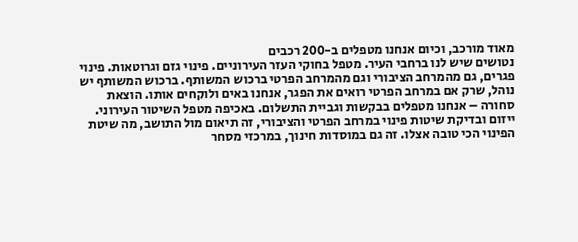מאוד מורכב, וכיום אנחנו מטפלים ב-200 רכבים
נטושים שיש לנו ברחבי העיר. מטפל בחוקי העזר העירוניים. פינוי גזם וגרוטאות. פינוי
פגרים, גם מהמרחב הציבורי וגם מהמרחב הפרטי ברכוש המשותף. ברכוש המשותף יש
נוהל, שרק אם במרחב הפרטי רואים את הפגר, אנחנו באים ולוקחים אותו. הוצאת
סחורה – אנחנו מטפלים בבקשות וגביית התשלום. באכיפה מטפל השיטור העירוני.
ייזום ובדיקת שיטות פינוי במרחב הפרטי והציבורי, זה תיאום מול התושב, מה שיטת
הפינוי הכי טובה אצלו. זה גם במוסדות חינוך, במרכזי מסחר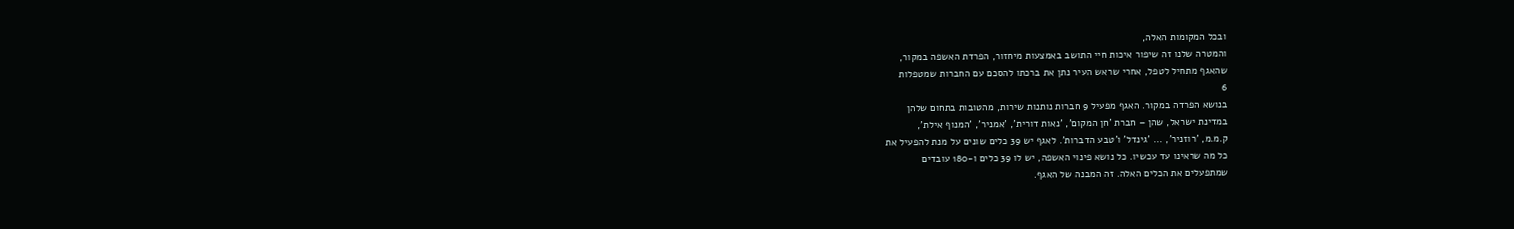ובכל המקומות האלה,
והמטרה שלנו זה שיפור איכות חיי התושב באמצעות מיחזור, הפרדת האשפה במקור,
שהאגף מתחיל לטפל, אחרי שראש העיר נתן את ברכתו להסכם עם החברות שמטפלות
6
בנושא הפרדה במקור. האגף מפעיל 9 חברות נותנות שירות, מהטובות בתחום שלהן
במדינת ישראל, שהן – חברת 'חן המקום', 'נאות דורית', 'אמניר', 'המנוף אילת',
ק.מ.מ, 'רוזניר', ... 'גינדל' ו'טבע הדברות'. לאגף יש 39 כלים שונים על מנת להפעיל את
כל מה שראינו עד עכשיו. כל נושא פינוי האשפה, יש לו 39 כלים ו-180 עובדים
שמתפעלים את הכלים האלה. זה המבנה של האגף.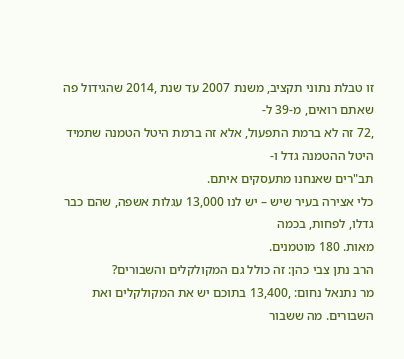זו טבלת נתוני תקציב, משנת 2007 עד שנת ,2014 שהגידול פה שאתם רואים, מ-39 ל-
,72 זה לא ברמת התפעול, אלא זה ברמת היטל הטמנה שתמיד היטל ההטמנה גדל ו-
תב"רים שאנחנו מתעסקים איתם.
כלי אצירה בעיר שיש – יש לנו 13,000 עגלות אשפה, שהם כבר גדלו, לפחות, בכמה
מאות. 180 מוטמנים.
הרב נתן צבי כהן: זה כולל גם המקולקלים והשבורים?
מר נתנאל נחום: ,13,400 בתוכם יש את המקולקלים ואת השבורים. מה ששבור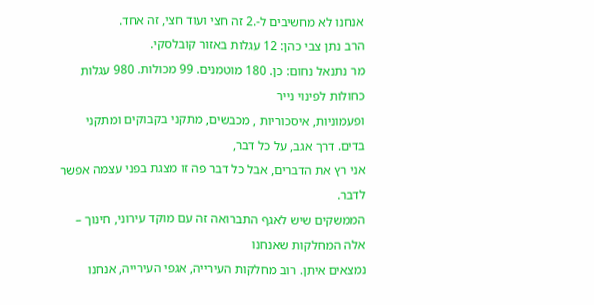אנחנו לא מחשיבים ל-.2 זה חצי ועוד חצי, זה אחד.
הרב נתן צבי כהן: 12 עגלות באזור קובלסקי.
מר נתנאל נחום: כן. 180 מוטמנים. 99 מכולות. 980 עגלות כחולות לפינוי נייר
ופעמוניות, איסכוריות , מכבשים, מתקני בקבוקים ומתקני בדים. דרך אגב, על כל דבר,
אני רץ את הדברים, אבל כל דבר פה זו מצגת בפני עצמה אפשר לדבר.
הממשקים שיש לאגף התברואה זה עם מוקד עירוני, חינוך – אלה המחלקות שאנחנו
נמצאים איתן. רוב מחלקות העירייה, אגפי העירייה, אנחנו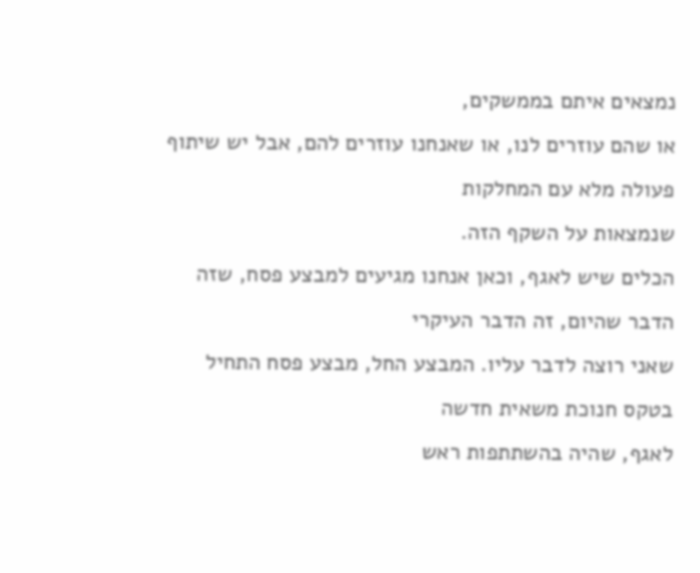נמצאים איתם בממשקים,
או שהם עוזרים לנו, או שאנחנו עוזרים להם, אבל יש שיתוף פעולה מלא עם המחלקות
שנמצאות על השקף הזה.
הכלים שיש לאגף, וכאן אנחנו מגיעים למבצע פסח, שזה הדבר שהיום, זה הדבר העיקרי
שאני רוצה לדבר עליו. המבצע החל, מבצע פסח התחיל בטקס חנוכת משאית חדשה
לאגף, שהיה בהשתתפות ראש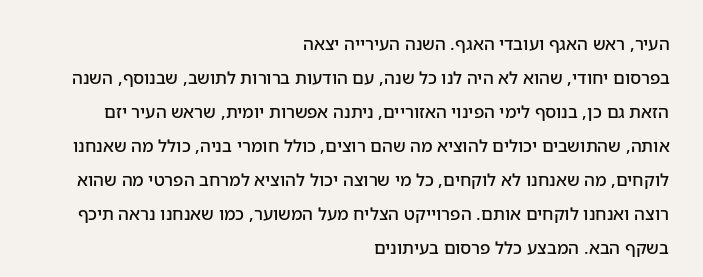העיר, ראש האגף ועובדי האגף. השנה העירייה יצאה
בפרסום יחודי, שהוא לא היה לנו כל שנה, עם הודעות ברורות לתושב, שבנוסף, השנה
הזאת גם כן, בנוסף לימי הפינוי האזוריים, ניתנה אפשרות יומית, שראש העיר יזם
אותה, שהתושבים יכולים להוציא מה שהם רוצים, כולל חומרי בניה, כולל מה שאנחנו
לוקחים, מה שאנחנו לא לוקחים, כל מי שרוצה יכול להוציא למרחב הפרטי מה שהוא
רוצה ואנחנו לוקחים אותם. הפרוייקט הצליח מעל המשוער, כמו שאנחנו נראה תיכף
בשקף הבא. המבצע כלל פרסום בעיתונים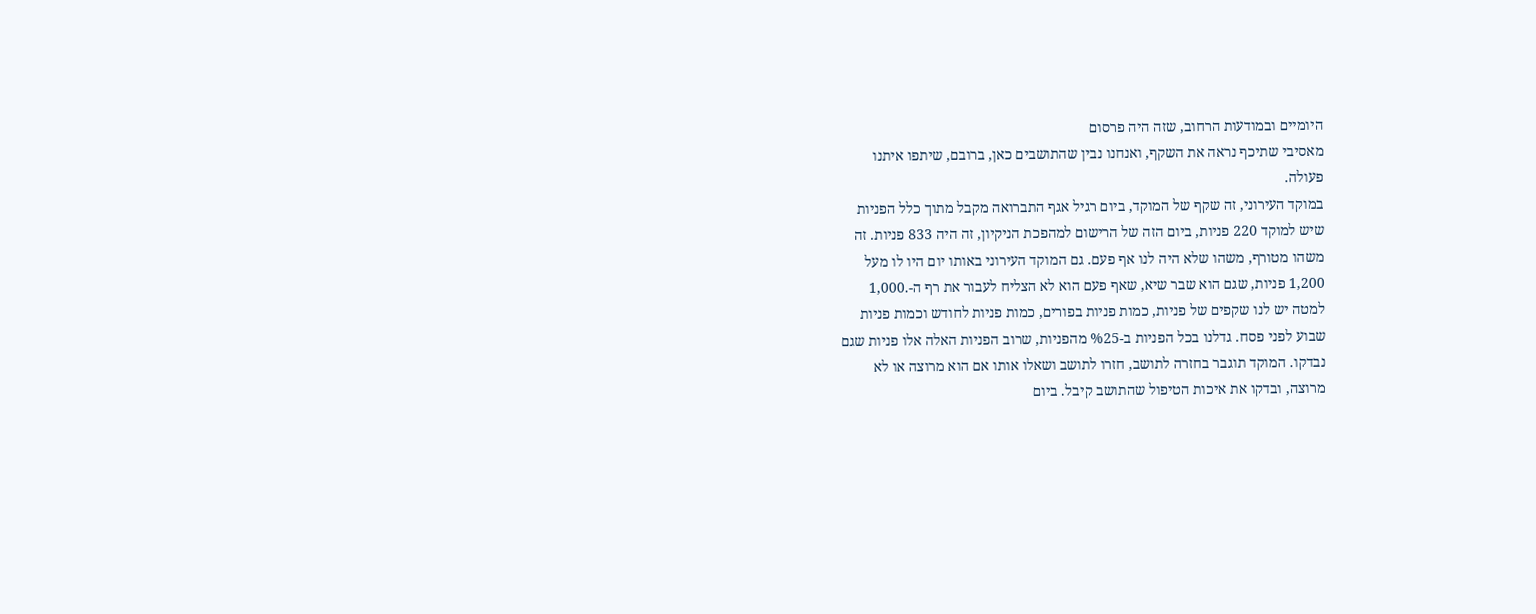היומיים ובמודעות הרחוב, שזה היה פרסום
מאסיבי שתיכף נראה את השקף, ואנחנו נבין שהתושבים כאן, ברובם, שיתפו איתנו
פעולה.
במוקד העירוני, זה שקף של המוקד, ביום רגיל אגף התברואה מקבל מתוך כלל הפניות
שיש למוקד 220 פניות, ביום הזה של הרישום למהפכת הניקיון, זה היה 833 פניות. זה
משהו מטורף, משהו שלא היה לנו אף פעם. גם המוקד העירוני באותו יום היו לו מעל
1,200 פניות, שגם הוא שבר שיא, שאף פעם הוא לא הצליח לעבור את רף ה-.1,000
למטה יש לנו שקפים של פניות, כמות פניות בפורים, כמות פניות לחודש וכמות פניות
שבוע לפני פסח. גדלנו בכל הפניות ב-%25 מהפניות, שרוב הפניות האלה אלו פניות שגם
נבדקו. המוקד תוגבר בחזרה לתושב, חזרו לתושב ושאלו אותו אם הוא מרוצה או לא
מרוצה, ובדקו את איכות הטיפול שהתושב קיבל. ביום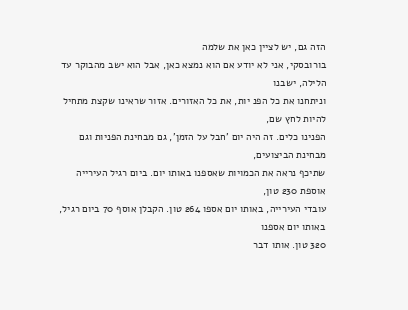הזה גם, יש לציין כאן את שלמה
בורובסקי, אני לא יודע אם הוא נמצא כאן, אבל הוא ישב מהבוקר עד הלילה, ישבנו
וניתחנו את כל הפנ יות, את כל האזורים. אזור שראינו שקצת מתחיל להיות לחץ שם,
הפנינו כלים. זה היה יום 'חבל על הזמן', גם מבחינת הפניות וגם מבחינת הביצועים,
שתיכף נראה את הכמויות שאספנו באותו יום. ביום רגיל העירייה אוספת 230 טון,
עובדי העירייה, באותו יום אספו 264 טון. הקבלן אוסף 70 ביום רגיל, באותו יום אספנו
320 טון. אותו דבר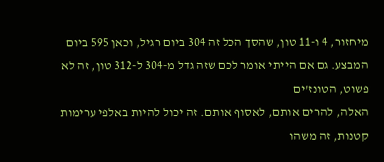מיחזור, 4 ו-11 טון, שהסך הכל זה 304 ביום רגיל, וכאן 595 ביום
המבצע. גם אם הייתי אומר לכם שזה גדל מ-304 ל-312 טון, זה לא פשוט, הטונז'ים
האלה, להרים אותם, לאסוף אותם. זה יכול להיות באלפי ערימות קטנות, זה משהו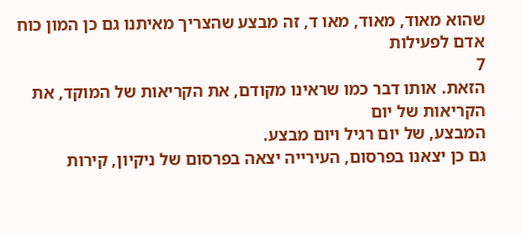שהוא מאוד, מאוד, מאו ד, זה מבצע שהצריך מאיתנו גם כן המון כוח אדם לפעילות
7
הזאת. אותו דבר כמו שראינו מקודם, את הקריאות של המוקד, את הקריאות של יום
המבצע, של יום רגיל ויום מבצע.
גם כן יצאנו בפרסום, העירייה יצאה בפרסום של ניקיון, קירות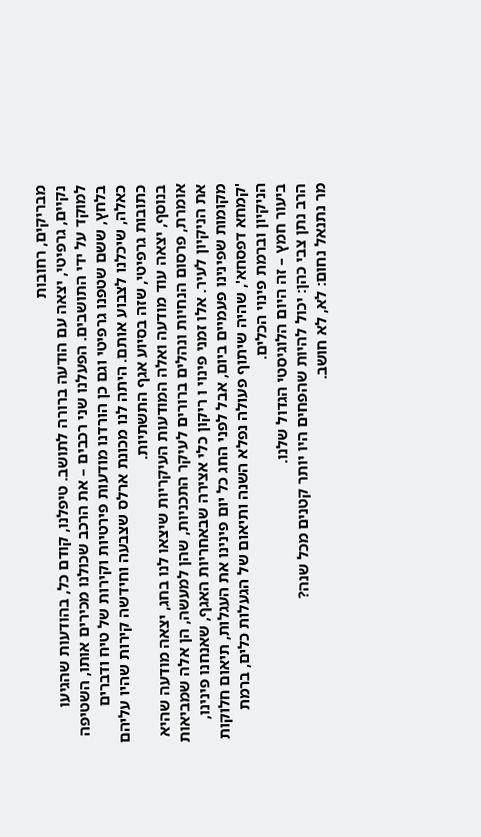מבריקים, רחובות
נקיים, גרפיטי, יצאה עם הודעה ברורה לתושב. טיפלנו, קודם כל, בהודעות שהגיעו
למוקד על ידי התושבים. הפעלנו שני רכבים – את הרכב שכולנו מכירים אותו, השטיפה
בלחץ, ששם שטפנו גרפיטי וגם כן הורדנו מודעות פירטיות וקירות של טיח ודברים
כאלה, שיכלנו לצבוע אותם. היתה לנו מכונת ארלס שצבעה וחידשה קירות שהיו עליהם
כתובות גרפיטי, שזה בסיוע אגף התשתיות.
בנוסף, יצאה עוד מודעה ואלה המודעות העיקריות שיצאו לנו בחג, יצאה מודעה שהיא
אומרת, פרסום הנחיות ונהלים ברורים לעיקר התכניות, שהן למעשה, הן אלה שמביאות
את הניקיון לעיר. אלו זמני פינוי ו ריקון כלי אצירה שבאחריות האגף, שאנחנו פינינו,
מקומות שפינינו פעמיים ביום, אבל לפני החג כל יום פינינו את העגלות, תיאום חלוקות
'קמחא דפסחא', שהיה שיתוף פעולה נפלא השנה ותיאום של הגעלות כלים, ברמת
הניקיון וברמת פינוי הכלים.
ביעור חמץ – זה היום הלוגיסטי הגדול שלנו.
הרב נתן צבי כהן: יכול להיות שהפחים היו יותר קטנים מכל שנה?
מר נתנאל נחום: לא, לא חושב.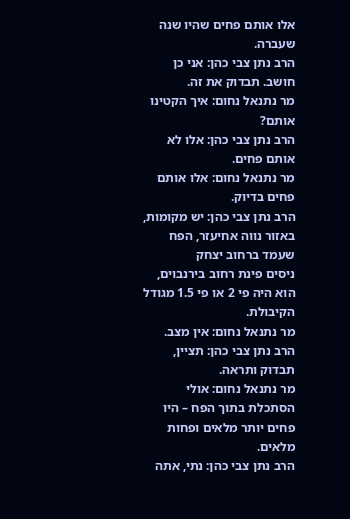אלו אותם פחים שהיו שנה שעברה.
הרב נתן צבי כהן: אני כן חושב. תבדוק את זה.
מר נתנאל נחום: איך הקטינו אותם?
הרב נתן צבי כהן: אלו לא אותם פחים.
מר נתנאל נחום: אלו אותם פחים בדיוק.
הרב נתן צבי כהן: יש מקומות, באזור נווה אחיעזר, הפח שעמד ברחוב יצחק
ניסים פינת רחוב בירנבוים, הוא היה פי 2 או פי 1.5 מגודל הקיבולת.
מר נתנאל נחום: אין מצב.
הרב נתן צבי כהן: תציין, תבדוק ותראה.
מר נתנאל נחום: אולי הסתכלת בתוך הפח – היו פחים יותר מלאים ופחות
מלאים.
הרב נתן צבי כהן: נתי, אתה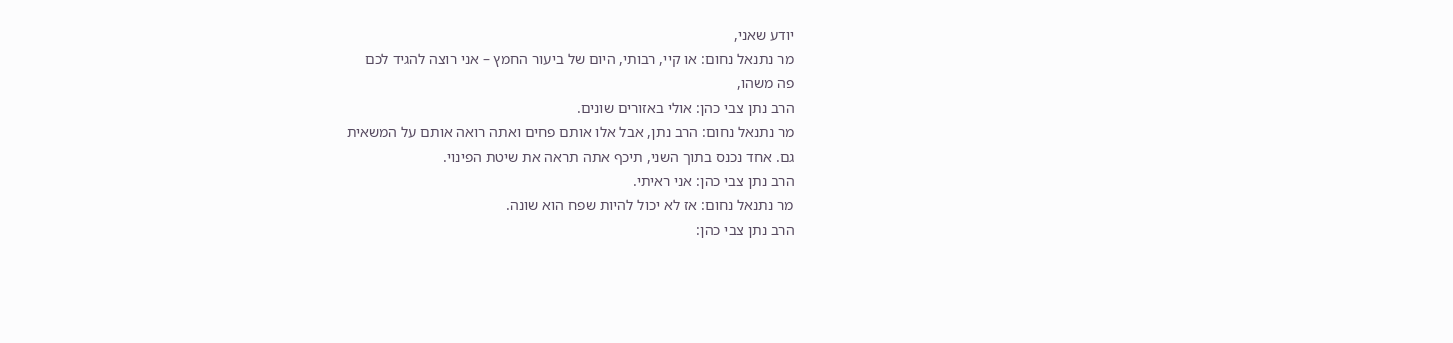יודע שאני,
מר נתנאל נחום: או קיי, רבותי, היום של ביעור החמץ – אני רוצה להגיד לכם
פה משהו,
הרב נתן צבי כהן: אולי באזורים שונים.
מר נתנאל נחום: הרב נתן, אבל אלו אותם פחים ואתה רואה אותם על המשאית
גם. אחד נכנס בתוך השני, תיכף אתה תראה את שיטת הפינוי.
הרב נתן צבי כהן: אני ראיתי.
מר נתנאל נחום: אז לא יכול להיות שפח הוא שונה.
הרב נתן צבי כהן: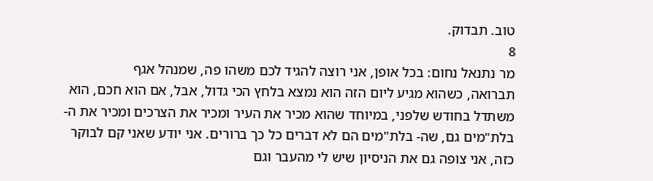טוב. תבדוק.
8
מר נתנאל נחום: בכל אופן, אני רוצה להגיד לכם משהו פה, שמנהל אגף
תברואה, כשהוא מגיע ליום הזה הוא נמצא בלחץ הכי גדול, אבל, אם הוא חכם, הוא
משתדל בחודש שלפני, במיוחד שהוא מכיר את העיר ומכיר את הצרכים ומכיר את ה-
בלת"מים גם, שה- בלת"מים הם לא דברים כל כך ברורים. אני יודע שאני קם לבוקר
כזה, אני צופה גם את הניסיון שיש לי מהעבר וגם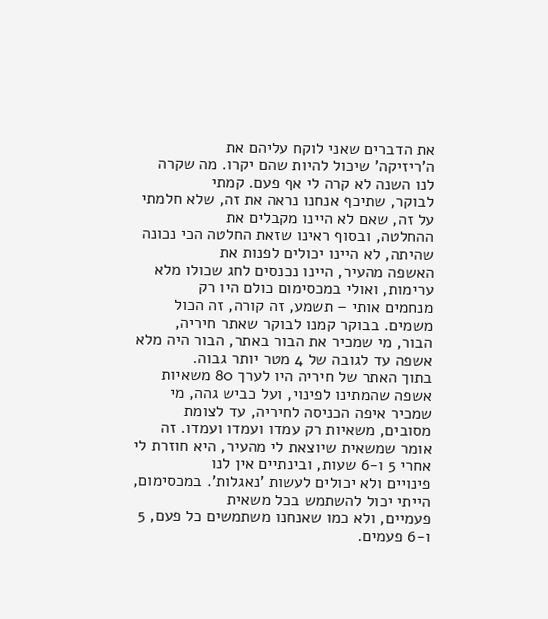את הדברים שאני לוקח עליהם את
ה'ריזיקה' שיכול להיות שהם יקרו. מה שקרה לנו השנה לא קרה לי אף פעם. קמתי
לבוקר, שתיכף אנחנו נראה את זה, שלא חלמתי על זה, שאם לא היינו מקבלים את
ההחלטה, ובסוף ראינו שזאת החלטה הכי נכונה שהיתה, לא היינו יכולים לפנות את
האשפה מהעיר, היינו נכנסים לחג שכולו מלא ערימות, ואולי במכסימום כולם היו רק
מנחמים אותי – תשמע, זה קורה, זה הכול משמים. בבוקר קמנו לבוקר שאתר חיריה,
הבור, מי שמכיר את הבור באתר, הבור היה מלא אשפה עד לגובה של 4 מטר יותר גבוה.
בתוך האתר של חיריה היו לערך 80 משאיות אשפה שהמתינו לפינוי, ועל כביש גהה, מי
שמכיר איפה הכניסה לחיריה, עד לצומת מסובים, משאיות רק עמדו ועמדו ועמדו. זה
אומר שמשאית שיוצאת לי מהעיר, היא חוזרת לי אחרי 5 ו-6 שעות, ובינתיים אין לנו
פינויים ולא יכולים לעשות 'נאגלות'. במכסימום, הייתי יכול להשתמש בכל משאית
פעמיים, ולא כמו שאנחנו משתמשים כל פעם, 5 ו-6 פעמים.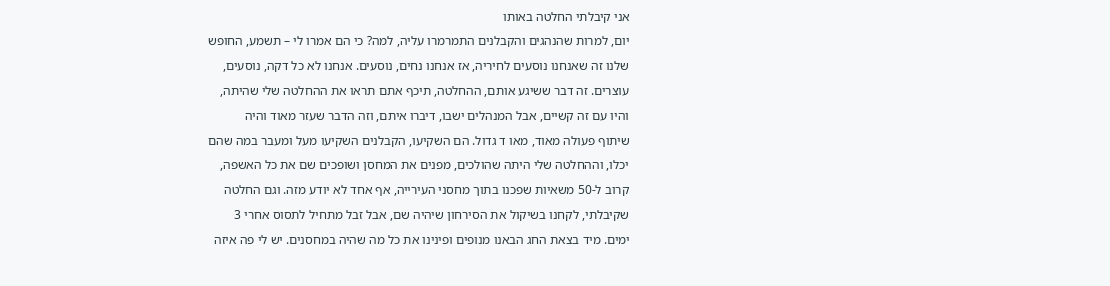אני קיבלתי החלטה באותו
יום, למרות שהנהגים והקבלנים התמרמרו עליה, למה? כי הם אמרו לי – תשמע, החופש
שלנו זה שאנחנו נוסעים לחיריה, אז אנחנו נחים, נוסעים. אנחנו לא כל דקה, נוסעים,
עוצרים. זה דבר ששיגע אותם, ההחלטה, תיכף אתם תראו את ההחלטה שלי שהיתה,
והיו עם זה קשיים, אבל המנהלים ישבו, דיברו איתם, וזה הדבר שעזר מאוד והיה
שיתוף פעולה מאוד, מאו ד גדול. הם השקיעו, הקבלנים השקיעו מעל ומעבר במה שהם
יכלו, וההחלטה שלי היתה שהולכים, מפנים את המחסן ושופכים שם את כל האשפה,
קרוב ל-50 משאיות שפכנו בתוך מחסני העירייה, אף אחד לא יודע מזה. וגם החלטה
שקיבלתי, לקחנו בשיקול את הסירחון שיהיה שם, אבל זבל מתחיל לתסוס אחרי 3
ימים. מיד בצאת החג הבאנו מנופים ופינינו את כל מה שהיה במחסנים. יש לי פה איזה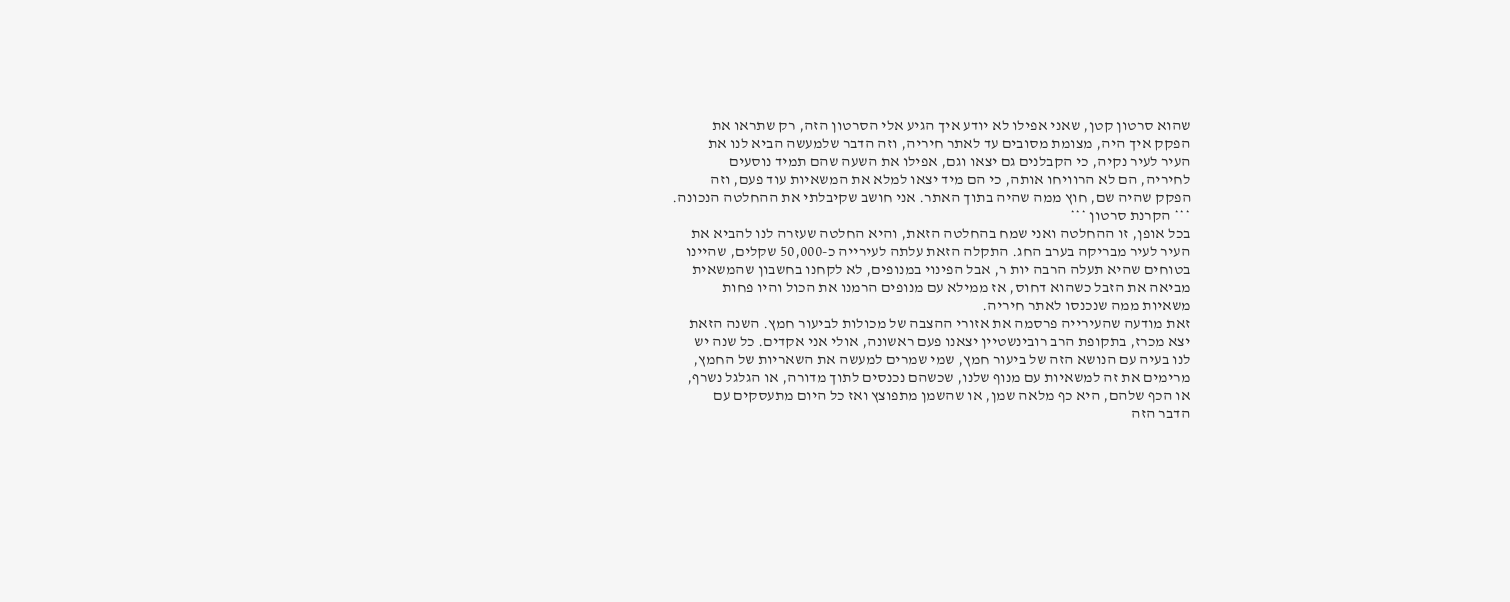שהוא סרטון קטן, שאני אפילו לא יודע איך הגיע אלי הסרטון הזה, רק שתראו את
הפקק איך היה, מצומת מסובים עד לאתר חיריה, וזה הדבר שלמעשה הביא לנו את
העיר לעיר נקיה, כי הקבלנים גם יצאו וגם, אפילו את השעה שהם תמיד נוסעים
לחיריה, הם לא הרוויחו אותה, כי הם מיד יצאו למלא את המשאיות עוד פעם, וזה
הפקק שהיה שם, חוץ ממה שהיה בתוך האתר. אני חושב שקיבלתי את ההחלטה הנכונה.
*** הקרנת סרטון ***
בכל אופן, זו ההחלטה ואני שמח בהחלטה הזאת, והיא החלטה שעזרה לנו להביא את
העיר לעיר מבריקה בערב החג. התקלה הזאת עלתה לעירייה כ-50,000 שקלים, שהיינו
בטוחים שהיא תעלה הרבה יות ר, אבל הפינוי במנופים, לא לקחנו בחשבון שהמשאית
מביאה את הזבל כשהוא דחוס, אז ממילא עם מנופים הרמנו את הכול והיו פחות
משאיות ממה שנכנסו לאתר חיריה.
זאת מודעה שהעירייה פרסמה את אזורי ההצבה של מכולות לביעור חמץ. השנה הזאת
יצא מכרז, בתקופת הרב רובינשטיין יצאנו פעם ראשונה, אולי אני אקדים. כל שנה יש
לנו בעיה עם הנושא הזה של ביעור חמץ, שמי שמרים למעשה את השאריות של החמץ,
מרימים את זה למשאיות עם מנוף שלנו, שכשהם נכנסים לתוך מדורה, או הגלגל נשרף,
או הכף שלהם, היא כף מלאה שמן, או שהשמן מתפוצץ ואז כל היום מתעסקים עם
הדבר הזה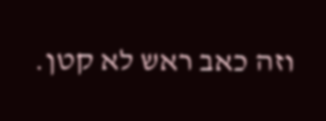וזה כאב ראש לא קטן.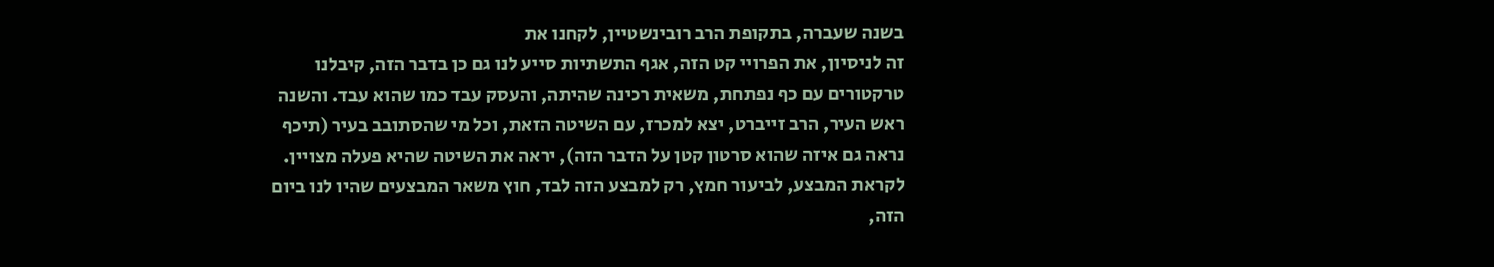בשנה שעברה, בתקופת הרב רובינשטיין, לקחנו את
זה לניסיון, את הפרויי קט הזה, אגף התשתיות סייע לנו גם כן בדבר הזה, קיבלנו
טרקטורים עם כף נפתחת, משאית רכינה שהיתה, והעסק עבד כמו שהוא עבד. והשנה
ראש העיר, הרב זייברט, יצא למכרז, עם השיטה הזאת, וכל מי שהסתובב בעיר (תיכף
נראה גם איזה שהוא סרטון קטן על הדבר הזה), יראה את השיטה שהיא פעלה מצויין.
לקראת המבצע, לביעור חמץ, רק למבצע הזה לבד, חוץ משאר המבצעים שהיו לנו ביום
הזה,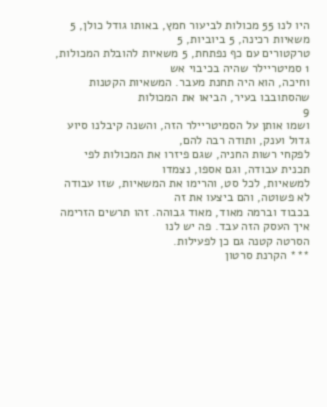היו לנו 55 מכולות לביעור חמץ, באותו גודל כולן, 5 משאיות רכינה, 5 ביוביות, 5
טרקטורים עם כף נפתחת, 5 משאיות להובלת המכולות, 1 סמיטריילר שהיה בכיבוי אש
וחיכה, הוא היה תחנת מעבר. המשאיות הקטנות שהסתובבו בעיר, הביאו את המכולות
9
ושמו אותן על הסמיטריילר הזה, והשנה קיבלנו סיוע גדול וענק, ותודה רבה להם,
לפקחי רשות החניה, שגם פיזרו את המכולות לפי תכנית עבודה, וגם אספו, נצמדו
למשאיות, לכל סט, והרימו את המשאיות, שזו עבודה לא פשוטה, והם ביצעו את זה
בכבוד וברמה מאוד, מאוד גבוהה. זהו תרשים הזרימה איך העסק הזה עבד. פה יש לנו
הסרטה קטנה גם כן לפעילות.
*** הקרנת סרטון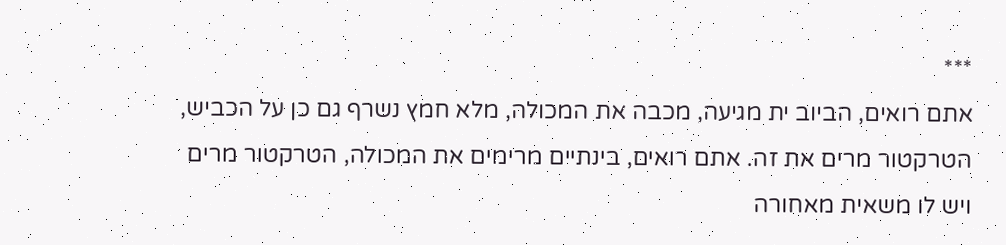***
אתם רואים, הביוב ית מגיעה, מכבה את המכולה, מלא חמץ נשרף גם כן על הכביש,
הטרקטור מרים את זה. אתם רואים, בינתיים מרימים את המכולה, הטרקטור מרים
ויש לו משאית מאחורה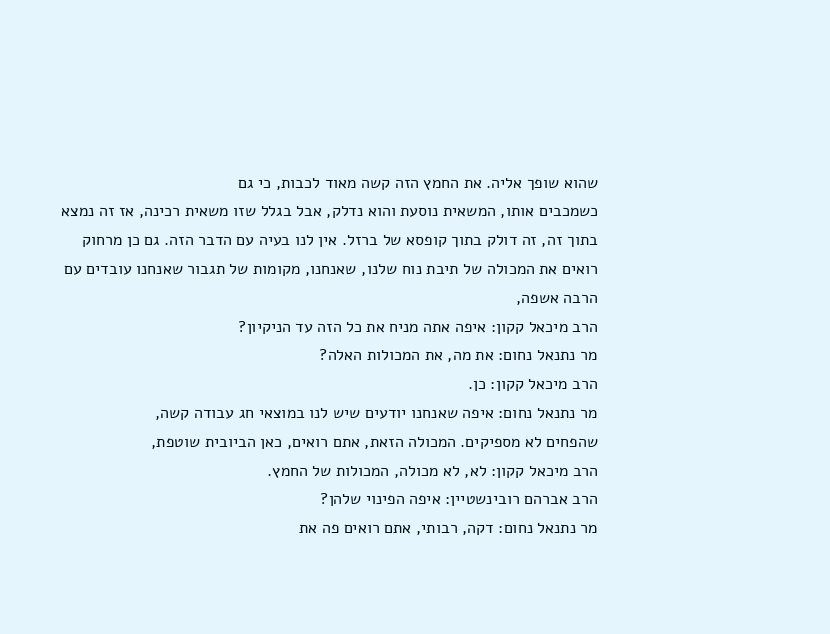שהוא שופך אליה. את החמץ הזה קשה מאוד לכבות, כי גם
כשמכבים אותו, המשאית נוסעת והוא נדלק, אבל בגלל שזו משאית רכינה, אז זה נמצא
בתוך זה, זה דולק בתוך קופסא של ברזל. אין לנו בעיה עם הדבר הזה. גם כן מרחוק
רואים את המכולה של תיבת נוח שלנו, שאנחנו, מקומות של תגבור שאנחנו עובדים עם
הרבה אשפה,
הרב מיכאל קקון: איפה אתה מניח את כל הזה עד הניקיון?
מר נתנאל נחום: את מה, את המכולות האלה?
הרב מיכאל קקון: כן.
מר נתנאל נחום: איפה שאנחנו יודעים שיש לנו במוצאי חג עבודה קשה,
שהפחים לא מספיקים. המכולה הזאת, אתם רואים, כאן הביובית שוטפת,
הרב מיכאל קקון: לא, לא מכולה, המכולות של החמץ.
הרב אברהם רובינשטיין: איפה הפינוי שלהן?
מר נתנאל נחום: דקה, רבותי, אתם רואים פה את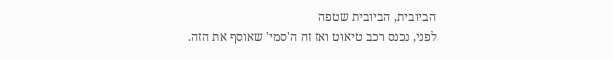הביובית, הביובית שטפה
לפני, נכנס רכב טיאוט ואז זה ה'סמי' שאוסף את הזה.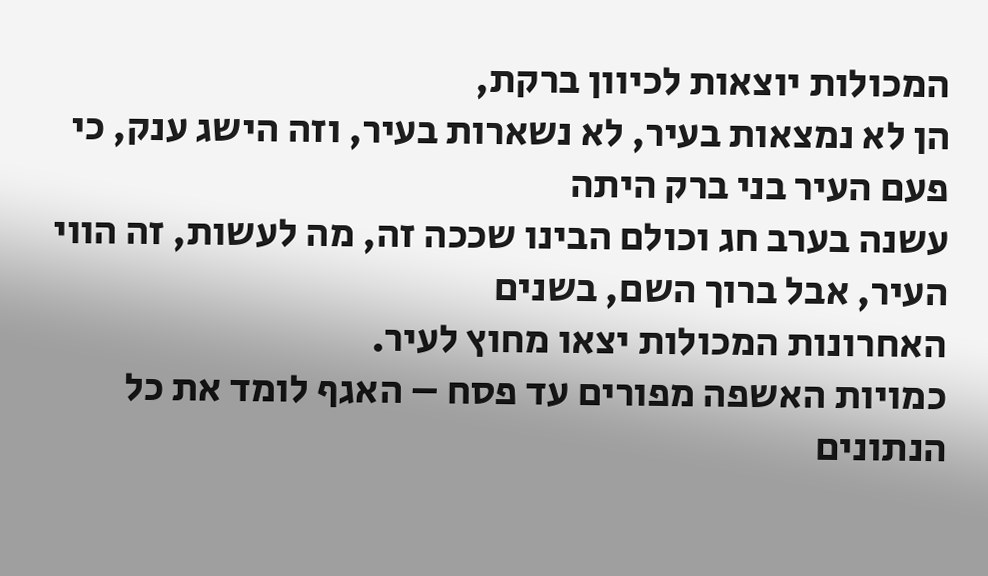המכולות יוצאות לכיוון ברקת,
הן לא נמצאות בעיר, לא נשארות בעיר, וזה הישג ענק, כי פעם העיר בני ברק היתה
עשנה בערב חג וכולם הבינו שככה זה, מה לעשות, זה הווי העיר, אבל ברוך השם, בשנים
האחרונות המכולות יצאו מחוץ לעיר.
כמויות האשפה מפורים עד פסח – האגף לומד את כל הנתונים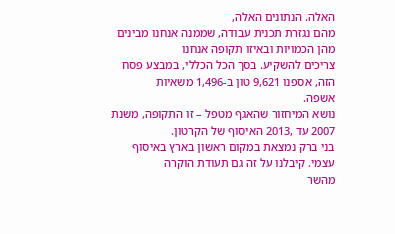האלה. הנתונים האלה,
מהם נגזרת תכנית עבודה, שממנה אנחנו מבינים מהן הכמויות ובאיזו תקופה אנחנו
צריכים להשקיע. בסך הכל הכללי, במבצע פסח הזה, אספנו 9,621 טון ב-1,496 משאיות
אשפה.
נושא המיחזור שהאגף מטפל – זו התקופה, משנת 2007 עד ,2013 האיסוף של הקרטון.
בני ברק נמצאת במקום ראשון בארץ באיסוף עצמי. קיבלנו על זה גם תעודת הוקרה
מהשר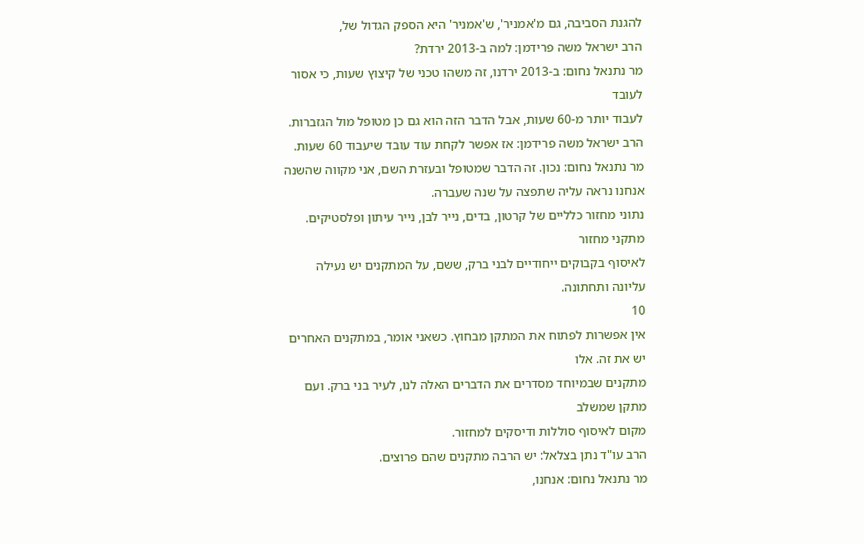להגנת הסביבה, גם מ'אמניר', ש'אמניר' היא הספק הגדול של,
הרב ישראל משה פרידמן: למה ב-2013 ירדת?
מר נתנאל נחום: ב-2013 ירדנו, זה משהו טכני של קיצוץ שעות, כי אסור לעובד
לעבוד יותר מ-60 שעות, אבל הדבר הזה הוא גם כן מטופל מול הגזברות.
הרב ישראל משה פרידמן: אז אפשר לקחת עוד עובד שיעבוד 60 שעות.
מר נתנאל נחום: נכון. זה הדבר שמטופל ובעזרת השם, אני מקווה שהשנה
אנחנו נראה עליה שתפצה על שנה שעברה.
נתוני מחזור כלליים של קרטון, בדים, נייר לבן, נייר עיתון ופלסטיקים. מתקני מחזור
לאיסוף בקבוקים ייחודיים לבני ברק, ששם, על המתקנים יש נעילה עליונה ותחתונה.
10
אין אפשרות לפתוח את המתקן מבחוץ. כשאני אומר, במתקנים האחרים יש את זה. אלו
מתקנים שבמיוחד מסדרים את הדברים האלה לנו, לעיר בני ברק. ועם מתקן שמשלב
מקום לאיסוף סוללות ודיסקים למחזור.
הרב עו"ד נתן בצלאל: יש הרבה מתקנים שהם פרוצים.
מר נתנאל נחום: אנחנו,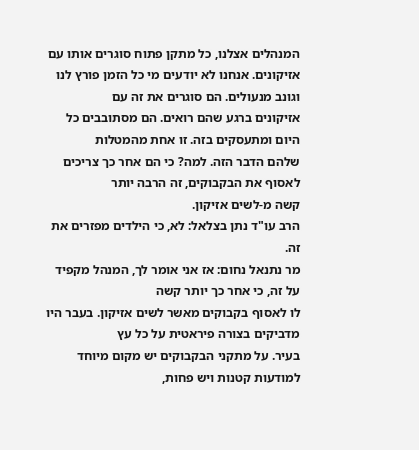המנהלים אצלנו, כל מתקן פתוח סוגרים אותו עם
אזיקונים. אנחנו לא יודעים מי כל הזמן פורץ לנו וגונב מנעולים. הם סוגרים את זה עם
אזיקונים ברגע שהם רואים. הם מסתובבים כל היום ומתעסקים בזה. זו אחת מהמטלות
שלהם הדבר הזה. למה? כי הם אחר כך צריכים לאסוף את הבקבוקים, זה הרבה יותר
קשה מ-לשים אזיקון.
הרב עו"ד נתן בצלאל: לא, כי הילדים מפזרים את זה.
מר נתנאל נחום: אז אני אומר לך, המנהל מקפיד על זה, כי אחר כך יותר קשה
לו לאסוף בקבוקים מאשר לשים אזיקון. בעבר היו מדביקים בצורה פיראטית על כל עץ
בעיר. על מתקני הבקבוקים יש מקום מיוחד למודעות קטנות ויש פחות,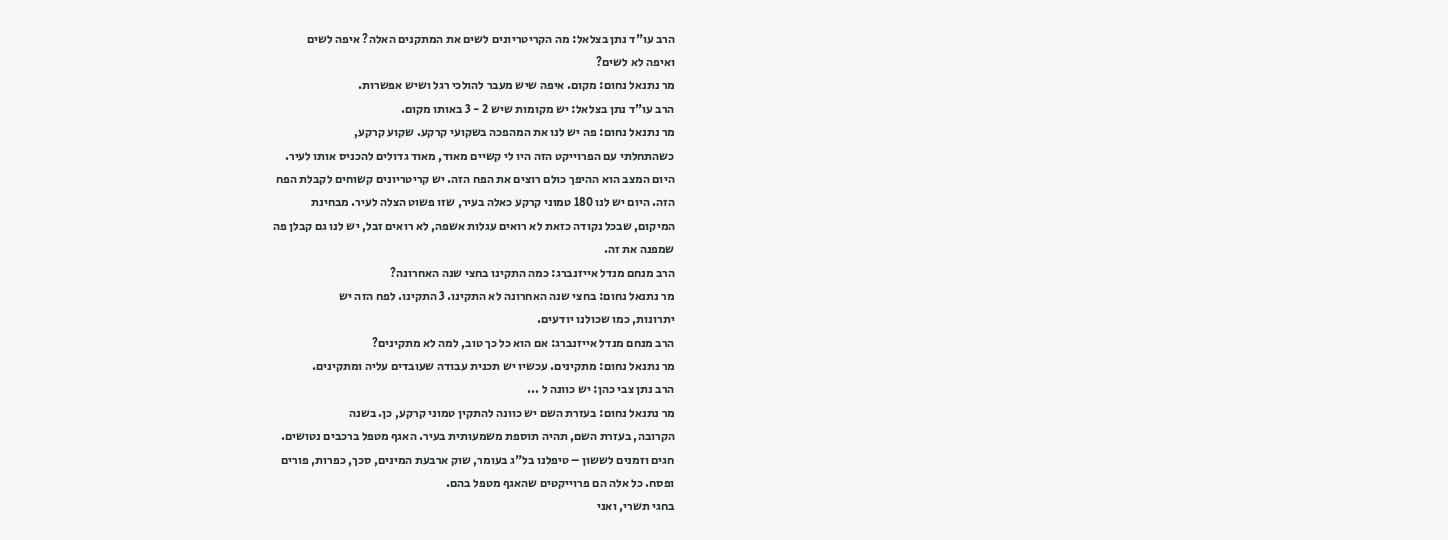הרב עו"ד נתן בצלאל: מה הקריטריונים לשים את המתקנים האלה? איפה לשים
ואיפה לא לשים?
מר נתנאל נחום: מקום. איפה שיש מעבר להולכי רגל ושיש אפשרות.
הרב עו"ד נתן בצלאל: יש מקומות שיש 2 - 3 באותו מקום.
מר נתנאל נחום: פה יש לנו את המהפכה בשקועי קרקע. שקוע קרקע,
כשהתחלתי עם הפרוייקט הזה היו לי קשיים מאוד, מאוד גדולים להכניס אותו לעיר.
היום המצב הוא ההיפך כולם רוצים את הפח הזה. יש קריטריונים קשוחים לקבלת הפח
הזה. היום יש לנו 180 טמוני קרקע כאלה בעיר, שזו פשוט הצלה לעיר. מבחינת
המיקום, שבכל נקודה כזאת לא רואים עגלות אשפה, לא רואים זבל, יש לנו גם קבלן פה
שמפנה את זה.
הרב מנחם מנדל אייזנברג: כמה התקינו בחצי שנה האחרונה?
מר נתנאל נחום: בחצי שנה האחרונה לא התקינו. 3 התקינו. לפח הזה יש
יתרונות, כמו שכולנו יודעים.
הרב מנחם מנדל אייזנברג: אם הוא כל כך טוב, למה לא מתקינים?
מר נתנאל נחום: מתקינים. עכשיו יש תכנית עבודה שעובדים עליה ומתקינים.
הרב נתן צבי כהן: יש כוונה ל ...
מר נתנאל נחום: בעזרת השם יש כוונה להתקין טמוני קרקע, כן. בשנה
הקרובה, בעזרת השם, תהיה תוספת משמעותית בעיר. האגף מטפל ברכבים נטושים.
חגים וזמנים לששון – טיפלנו בל"ג בעומר, שוק ארבעת המינים, סכך, כפרות, פורים
ופסח. כל אלה הם פרוייקטים שהאגף מטפל בהם.
בחגי תשרי, ואני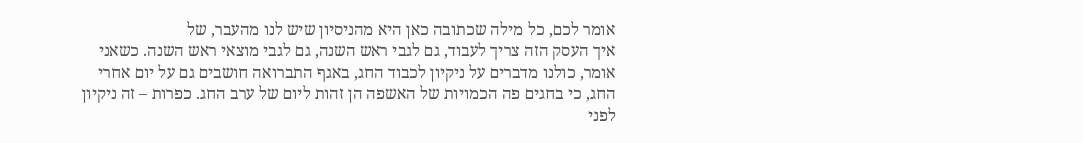אומר לכם, כל מילה שכתובה כאן היא מהניסיון שיש לנו מהעבר, של
איך העסק הזה צריך לעבוד, גם לגבי ראש השנה, גם לגבי מוצאי ראש השנה. כשאני
אומר, כולנו מדברים על ניקיון לכבוד החג, באגף התברואה חושבים גם על יום אחרי
החג, כי בחגים פה הכמויות של האשפה הן זהות ליום של ערב החג. כפרות – זה ניקיון
לפני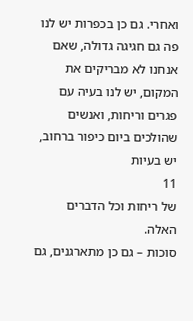ואחרי. גם כן בכפרות יש לנו פה גם חגיגה גדולה, שאם אנחנו לא מבריקים את
המקום, יש לנו בעיה עם פגרים וריחות, ואנשים שהולכים ביום כיפור ברחוב, יש בעיות
11
של ריחות וכל הדברים האלה.
סוכות – גם כן מתארגנים, גם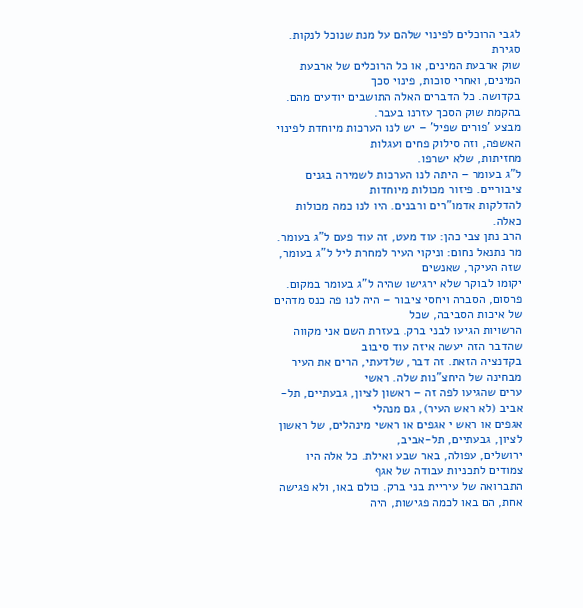לגבי הרוכלים לפינוי שלהם על מנת שנוכל לנקות. סגירת
שוק ארבעת המינים, או כל הרוכלים של ארבעת המינים, ואחרי סוכות, פינוי סכך
בקדושה. כל הדברים האלה התושבים יודעים מהם. בהקמת שוק הסכך עזרנו בעבר.
מבצע 'פורים שפיל' – יש לנו הערכות מיוחדת לפינוי האשפה, וזה סילוק פחים ועגלות
מחזיתות, שלא ישרפו.
ל"ג בעומר – היתה לנו הערכות לשמירה בגנים ציבוריים. פיזור מכולות מיוחדות
להדלקות אדמו"רים ורבנים. היו לנו כמה מכולות כאלה.
הרב נתן צבי כהן: עוד מעט, זה עוד פעם ל"ג בעומר.
מר נתנאל נחום: וניקוי העיר למחרת ליל ל"ג בעומר, שזה העיקר, שאנשים
יקומו לבוקר שלא ירגישו שהיה ל"ג בעומר במקום.
פרסום, הסברה ויחסי ציבור – היה לנו פה כנס מדהים של איכות הסביבה, שכל
הרשויות הגיעו לבני ברק. בעזרת השם אני מקווה שהדבר הזה יעשה איזה עוד סיבוב
בקדנציה הזאת. זה דבר, שלדעתי, הרים את העיר מבחינה של היחצ"נות שלה. ראשי
ערים שהגיעו לפה זה – ראשון לציון, גבעתיים, תל-אביב (לא ראש העיר), גם מנהלי
אגפים או ראש י אגפים או ראשי מינהלים, של ראשון לציון, גבעתיים, תל-אביב,
ירושלים, עפולה, באר שבע ואילת. כל אלה היו צמודים לתכניות עבודה של אגף
התברואה של עיריית בני ברק. כולם באו, ולא פגישה אחת, הם באו לכמה פגישות, היה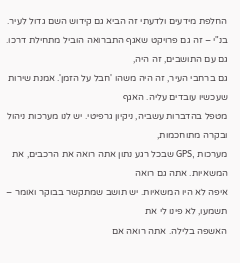החלפת מידעים ולדעתי זה הביא גם קידוש השם גדול לעיר.
בנ"י – זה גם פרויקט שאגף התברואה הוביל מתחילת דרכו. גם עם התושבים, זה היה,
גם ברחבי העיר, זה היה משהו 'חבל על הזמן'. אמנת שירות שעכשיו עובדים עליה. האגף
מטפל בהדברות עשביה, ניקיון גרפיטי. יש לנו מערכות ניהול ובקרה מתוחכמות,
מערכות ,GPS שבכל רגע נתון אתה רואה את הרכבים, את המשאיות. אתה גם רואה
איפה לא היו המשאיות. יש תושב שמתקשר בבוקר ואומר – תשמעו, לא פינו לי את
האשפה בלילה. אתה רואה אם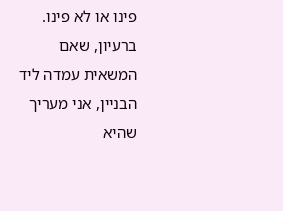פינו או לא פינו. ברעיון, שאם המשאית עמדה ליד
הבניין, אני מעריך שהיא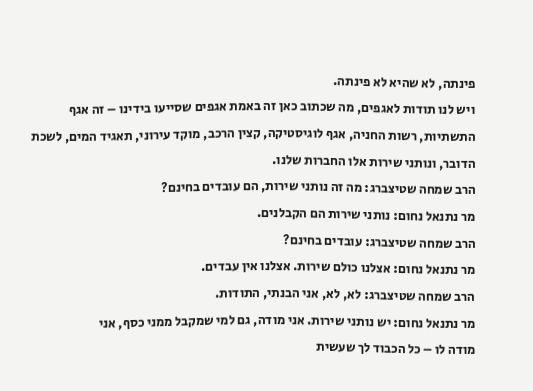פינתה, לא שהיא לא פינתה.
ויש לנו תודות לאגפים, מה שכתוב כאן זה באמת אגפים שסייעו בידינו – זה אגף
התשתיות, רשות החניה, אגף לוגיסטיקה, קצין הרכב, מוקד עירוני, תאגיד המים, לשכת
הדובר, ונותני שירות אלו החברות שלנו.
הרב שמחה שטיצברג: מה זה נותני שירות, הם עובדים בחינם?
מר נתנאל נחום: נותני שירות הם הקבלנים.
הרב שמחה שטיצברג: עובדים בחינם?
מר נתנאל נחום: אצלנו כולם שירות. אצלנו אין עבדים.
הרב שמחה שטיצברג: לא, לא, אני הבנתי, התודות.
מר נתנאל נחום: יש נותני שירות. אני מודה, גם למי שמקבל ממני כסף, אני
מודה לו – כל הכבוד לך שעשית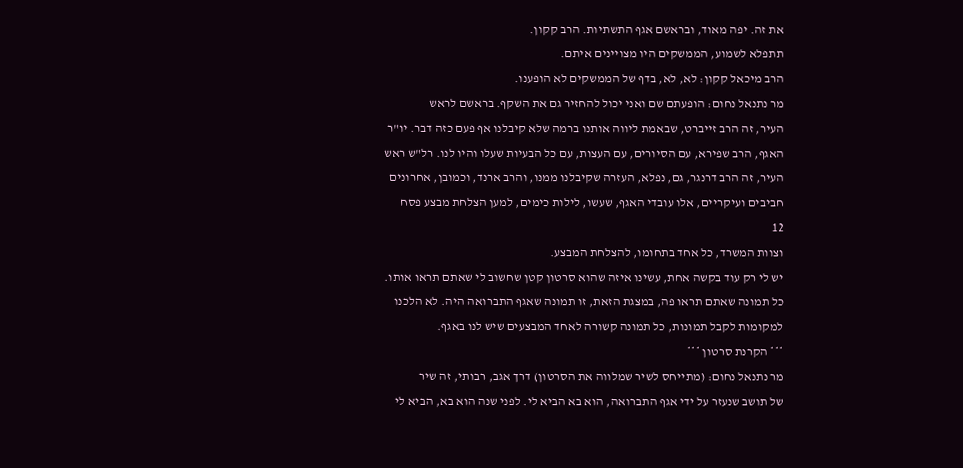את זה. יפה מאוד, ובראשם אגף התשתיות. הרב קקון.
תתפלא לשמוע, הממשקים היו מצויינים איתם.
הרב מיכאל קקון: לא, לא, בדף של הממשקים לא הופענו.
מר נתנאל נחום: הופעתם שם ואני יכול להחזיר גם את השקף. בראשם לראש
העיר, זה הרב זייברט, שבאמת ליווה אותנו ברמה שלא קיבלנו אף פעם כזה דבר. יו"ר
האגף, הרב שפירא, עם הסיורים, עם העצות, עם כל הבעיות שעלו והיו לנו. רל"ש ראש
העיר, זה הרב דרנגר, גם, נפלא, העזרה שקיבלנו ממנו, והרב ארנד, וכמובן, אחרונים
חביבים ועיקריים, אלו עובדי האגף, שעשו, לילות כימים, למען הצלחת מבצע פסח
12
וצוות המשרד, כל אחד בתחומו, להצלחת המבצע.
יש לי רק עוד בקשה אחת, עשינו איזה שהוא סרטון קטן שחשוב לי שאתם תראו אותו.
כל תמונה שאתם תראו פה, במצגת הזאת, זו תמונה שאגף התברואה היה. לא הלכנו
למקומות לקבל תמונות, כל תמונה קשורה לאחד המבצעים שיש לנו באגף.
*** הקרנת סרטון ***
מר נתנאל נחום: (מתייחס לשיר שמלווה את הסרטון) דרך אגב, רבותי, זה שיר
של תושב שנעזר על ידי אגף התברואה, הוא בא הביא לי. לפני שנה הוא בא, הביא לי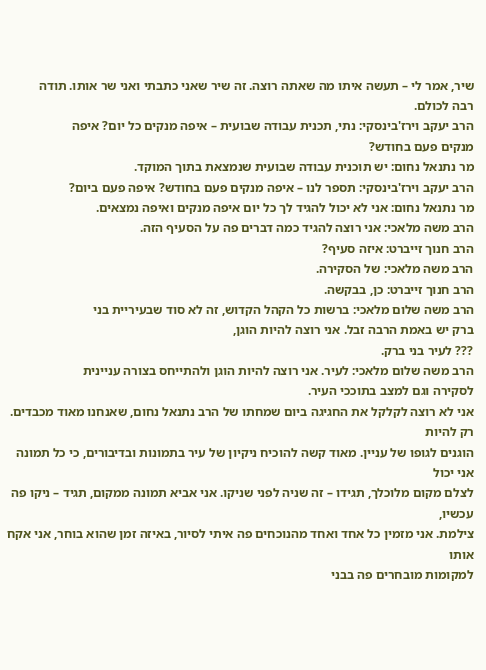שיר, אמר לי – תעשה איתו מה שאתה רוצה. זה שיר שאני כתבתי ואני שר אותו. תודה
רבה לכולם.
הרב יעקב וירז'בינסקי: נתי, תכנית עבודה שבועית – איפה מנקים כל יום? איפה
מנקים פעם בחודש?
מר נתנאל נחום: יש תוכנית עבודה שבועית שנמצאת בתוך המוקד.
הרב יעקב וירז'בינסקי: תספר לנו – איפה מנקים פעם בחודש? איפה פעם ביום?
מר נתנאל נחום: אני לא יכול להגיד לך כל יום איפה מנקים ואיפה נמצאים.
הרב משה מלאכי: אני רוצה להגיד כמה דברים פה על הסעיף הזה.
הרב חנוך זייברט: איזה סעיף?
הרב משה מלאכי: של הסקירה.
הרב חנוך זייברט: כן, בבקשה.
הרב משה שלום מלאכי: ברשות כל הקהל הקדוש, זה לא סוד שבעיריית בני
ברק יש באמת הרבה זבל. אני רוצה להיות הוגן,
??? לעיר בני ברק.
הרב משה שלום מלאכי: לעיר. אני רוצה להיות הוגן ולהתייחס בצורה עניינית
לסקירה וגם למצב בתוככי העיר.
אני לא רוצה לקלקל את החגיגה ביום שמחתו של הרב נתנאל נחום, שאנחנו מאוד מכבדים. רק להיות
הוגנים לגופו של עניין. מאוד קשה להוכיח ניקיון של עיר בתמונות ובדיבורים, כי כל תמונה אני יכול
לצלם מקום מלוכלך, תגידו – זה שניה לפני שניקו. אני אביא תמונה ממקום, תגיד – ניקו פה עכשיו,
צילמת. אני מזמין כל אחד ואחד מהנוכחים פה איתי לסיור, באיזה זמן שהוא בוחר, אני אקח אותו
למקומות מובחרים פה בבני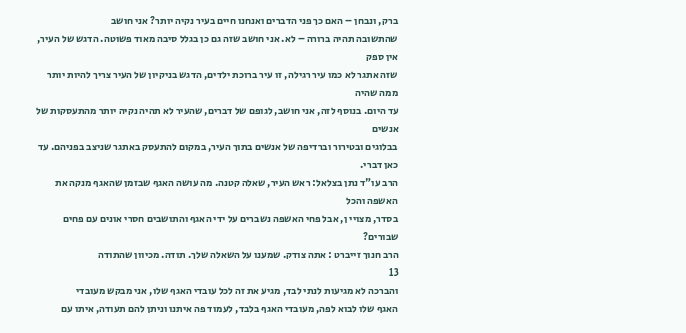ברק, ונבחן – האם כך פני הדברים ואנחנו חיים בעיר נקיה יותר? אני חושב
שהתשובה תהיה ברורה – לא. אני חושב שזה גם כן בגלל סיבה מאוד פשוטה. הדגש של העיר, אין ספק
שזה אתגר לא כמו עיר רגילה, זו עיר ברוכת ילדים, הדגש בניקיון של העיר צריך להיות יותר ממה שהיה
עד היום. בנוסף לזה, אני חושב, לגופם של דברים, שהעיר לא תהיה נקיה יותר מהתעסקות של אנשים
בבלוגים ובטירור וברדיפה של אנשים בתוך העיר, במקום להתעסק באתגר שניצב בפניהם. עד כאן דברי.
הרב עו"ד נתן בצלאל: ראש העיר, שאלה קטנה. מה עושה האגף שבזמן שהאגף מנקה את האשפה והכל
בסדר, מצויי ן, אבל פחי האשפה נשברים על ידי האגף והתושבים חסרי אונים עם פחים שבורים?
הרב חנוך זייברט : אתה צודק. שמענו על השאלה שלך. תודה. מכיוון שהתודה
13
והברכה לא מגיעות לנתי לבד, מגיע את זה לכל עובדי האגף שלו, אני מבקש מעובדי
האגף שלו לבוא לפה, מעובדי האגף בלבד, לעמוד פה איתנו וניתן להם תעודה, איתו עם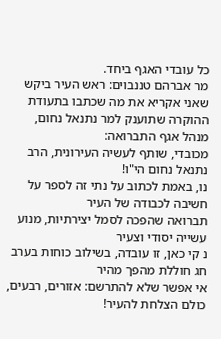כל עובדי האגף ביחד.
מר אברהם טננבוים: ראש העיר ביקש שאני אקריא את מה שכתבו בתעודת
ההוקרה שתוענק למר נתנאל נחום, מנהל אגף התברואה:
מכובדי, שותף לעשיה העירונית, הרב נתנאל נחום הי"ו!
נו, באמת לכתוב על נתי זה לספר על חשיבה לכבודה של העיר
תברואה שהפכה לסמל יצירתיות, מנוע עשייה יסודי וצעיר
נ קי כאן, זו עובדה, בשילוב כוחות בערב חג חוללת מהפך מהיר
אי אפשר שלא להתרשם: אזורים, רבעים, כולם הצלחת להעיר!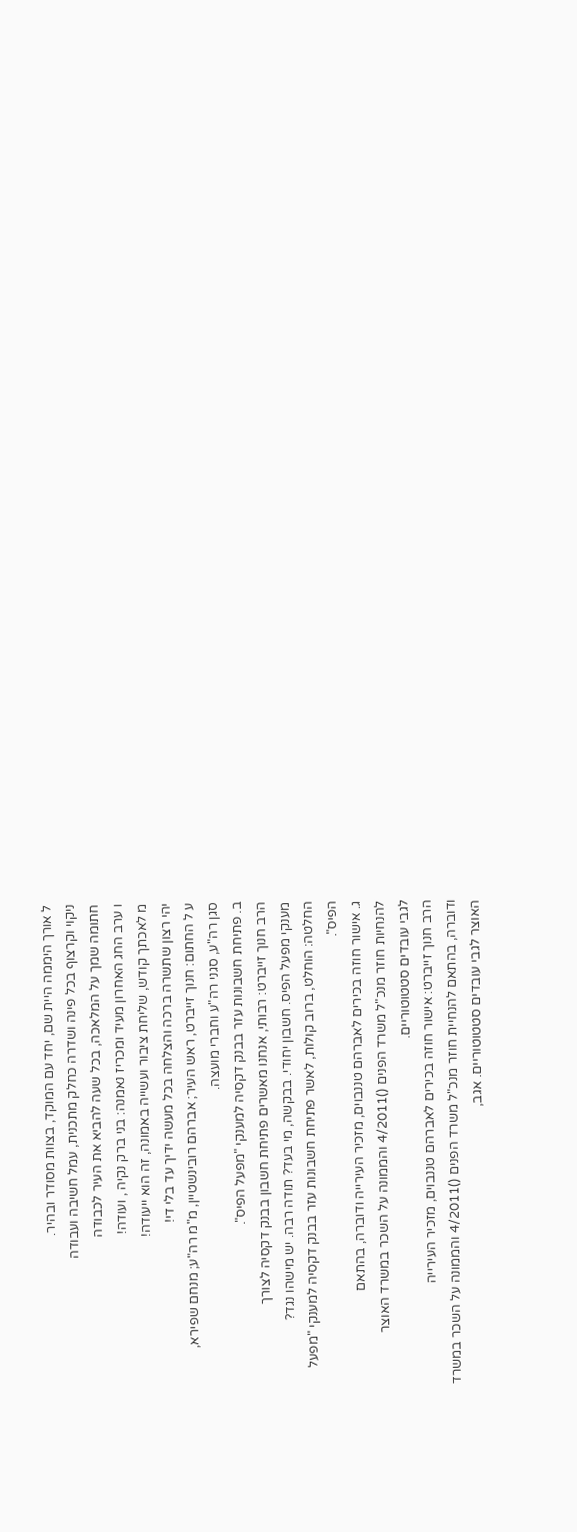ל אורך היממה היית שם, יחד עם המוקד, בצוות מסודר ובהיר.
ניקוי וקרצוף בכל פינה ושדרה כחלק מתכנית, עמל חשיבה ועבודה
חתומה שמך על המלאכה, בכל שעה להביא את העיר לכבודה
ו ערב החג האחרון מעיד ומכריז נאמנה: בני ברק נקיה , ועודה!
מ לאכתך קודש, שליחת ציבור ועשייה באמונה, זה הוא ייעודה!
יהי רצון שתשרה ברכה והצלחה בכל מעשה ידיך עד בלי די!
ע ל החתום: חנוך זייברט, ראש העיר; אברהם רובינשטיין, מ"מ רה"ע; מנחם שפירא,
סגן רה"ע, סגני רה"ע וחברי מועצה.
ב. פתיחת חשבונות עזר בבנק דקסיה למענקי "מפעל הפיס".
הרב חנוך זייברט: רבותי, אנחנו מאשרים פתיחת חשבון בבנק דקסיה לצורך
מענקי מפעל הפיס. חשבון יחודי. בבקשה, מי בעד? תודה רבה. יש מישהו נגד?
החלטה: הוחלט, ברוב קולות, לאשר פתיחת חשבונות עזר בבנק דקסיה למענקי "מפעל
הפיס".
ג. אישור חוזה בכירים לאברהם טננבוים, מזכיר העירייה ודוברה, בהתאם
להנחיות חוזר מנכ"ל משרד הפנים ()4/2011 והממונה על השכר במשרד האוצר
לגבי עובדים סטטוטוריים.
הרב חנוך זייברט: אישור חוזה בכירים לאברהם טננבוים, מזכיר העירייה
ודוברה, בהתאם להנחיית חוזר מנכ"ל משרד הפנים ()4/2011 והממונה על השכר במשרד
האוצר לגבי עובדים סטטוטוריים. אגב,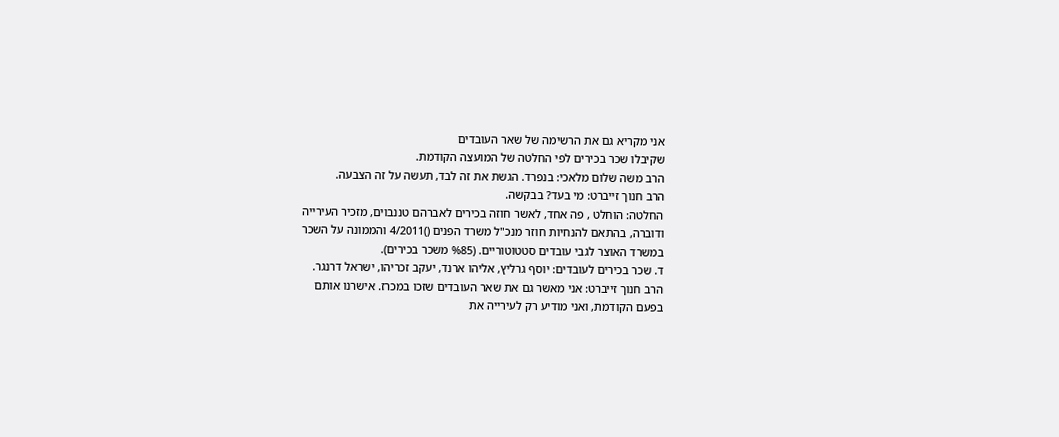אני מקריא גם את הרשימה של שאר העובדים
שקיבלו שכר בכירים לפי החלטה של המועצה הקודמת.
הרב משה שלום מלאכי: בנפרד. הגשת את זה לבד, תעשה על זה הצבעה.
הרב חנוך זייברט: מי בעד? בבקשה.
החלטה: הוחלט , פה אחד, לאשר חוזה בכירים לאברהם טננבוים, מזכיר העירייה
ודוברה, בהתאם להנחיות חוזר מנכ"ל משרד הפנים ()4/2011 והממונה על השכר
במשרד האוצר לגבי עובדים סטטוטוריים. (%85 משכר בכירים).
ד. שכר בכירים לעובדים: יוסף גרליץ, אליהו ארנד, יעקב זכריהו, ישראל דרנגר.
הרב חנוך זייברט: אני מאשר גם את שאר העובדים שזכו במכרז. אישרנו אותם
בפעם הקודמת, ואני מודיע רק לעירייה את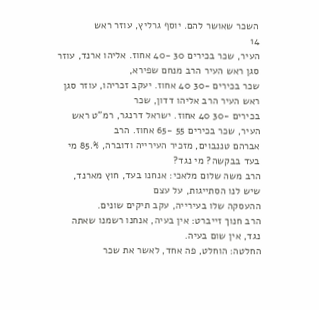השכר שאושר להם. יוסף גרליץ, עוזר ראש
14
העיר, שכר בכירים 30 -40 אחוז. אליהו ארנד, עוזר סגן ראש העיר הרב מנחם שפירא,
שכר בכירים -30 40 אחוז. יעקב זכריהו, עוזר סגן ראש העיר הרב אליהו דדון, שכר
בכירים -30 40 אחוז. ישראל דרנגר, רמ"ט ראש העיר, שכר בכירים 55 -65 אחוז. הרב
אברהם טננבוים, מזכיר העירייה ודוברה, %.85 מי בעד בבקשה? מי נגד?
הרב משה שלום מלאכי: אנחנו בעד, חוץ מארנד, שיש לנו הסתייגות, על עצם
ההעסקה שלו בעירייה, עקב תיקים שונים.
הרב חנוך זייברט: אין בעיה, אנחנו רשמנו שאתה נגד, אין שום בעיה.
החלטה: הוחלט, פה אחד, לאשר את שכר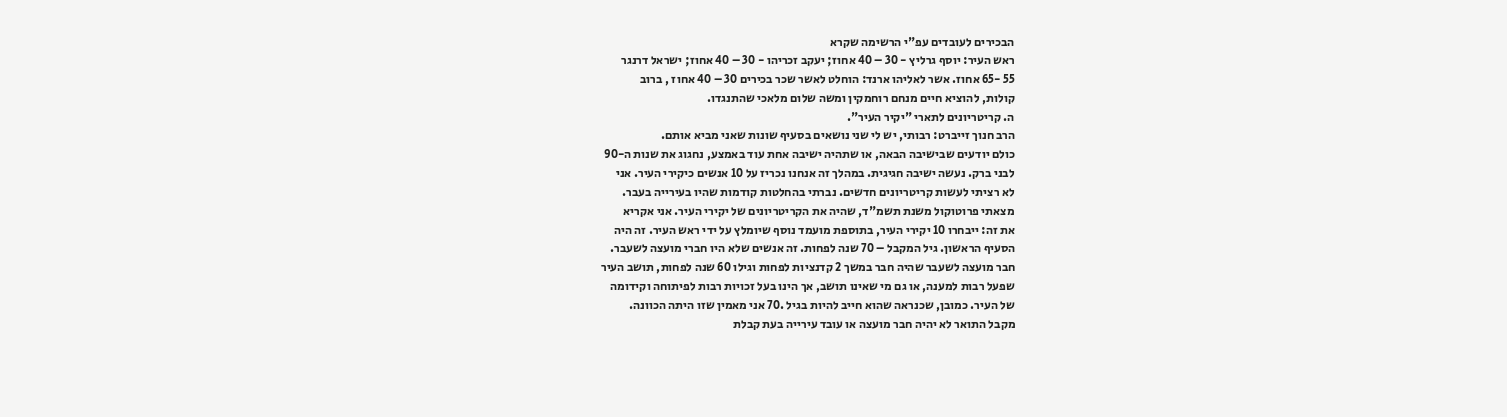הבכירים לעובדים עפ"י הרשימה שקרא
ראש העיר: יוסף גרליץ - 30 – 40 אחוז; יעקב זכריהו - 30 – 40 אחוז; ישראל דרנגר
55 -65 אחוז. אשר לאליהו ארנד: הוחלט לאשר שכר בכירים 30 – 40 אחוז , ברוב
קולות, להוציא חיים מנחם רוחמקין ומשה שלום מלאכי שהתנגדו.
ה. קריטריונים לתארי "יקיר העיר".
הרב חנוך זייברט: רבותי, יש לי שני נושאים בסעיף שונות שאני מביא אותם.
כולם יודעים שבישיבה הבאה, או שתהיה ישיבה אחת עוד באמצע, נחגוג את שנות ה-90
לבני ברק. נעשה ישיבה חגיגית. במהלך זה אנחנו נכריז על 10 אנשים כיקירי העיר. אני
לא רציתי לעשות קריטריונים חדשים. נברתי בהחלטות קודמות שהיו בעירייה בעבר.
מצאתי פרוטוקול משנת תשמ"ד, שהיה את הקריטריונים של יקירי העיר. אני אקריא
את זה: ייבחרו 10 יקירי העיר, בתוספת מועמד נוסף שיומלץ על ידי ראש העיר. זה היה
הסעיף הראשון. גיל המקבל – 70 שנה לפחות. זה אנשים שלא היו חברי מועצה לשעבר.
חבר מועצה לשעבר שהיה חבר במשך 2 קדנציות לפחות וגילו 60 שנה לפחות, תושב העיר
שפעל רבות למענה, או גם מי שאינו תושב, אך הינו בעל זכויות רבות לפיתוחה וקידומה
של העיר. כמובן, שכנראה שהוא חייב להיות בגיל .70 אני מאמין שזו היתה הכוונה.
מקבל התואר לא יהיה חבר מועצה או עובד עירייה בעת קבלת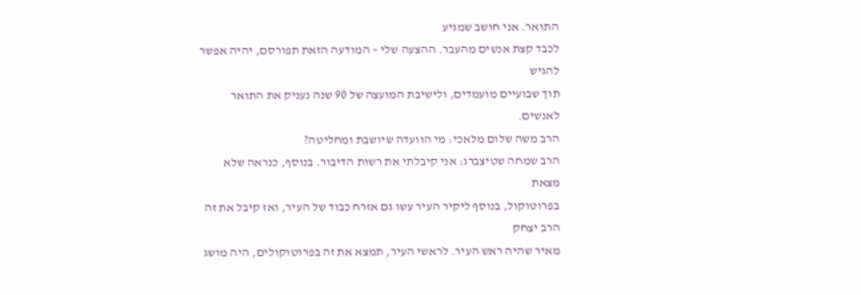התואר. אני חושב שמגיע
לכבד קצת אנשים מהעבר. ההצעה שלי – המודעה הזאת תפורסם, יהיה אפשר להגיש
תוך שבועיים מועמדים, ולישיבת המועצה של 90 שנה נעניק את התואר לאנשים.
הרב משה שלום מלאכי: מי הוועדה שיושבת ומחליטה?
הרב שמחה שטיצברג: אני קיבלתי את רשות הדיבור. בנוסף, כנראה שלא מצאת
בפרוטוקול, בנוסף ליקיר העיר עשו גם אזרח כבוד של העיר, ואז קיבל את זה הרב יצחק
מאיר שהיה ראש העיר. לראשי העיר, תמצא את זה בפרוטוקולים, היה מושג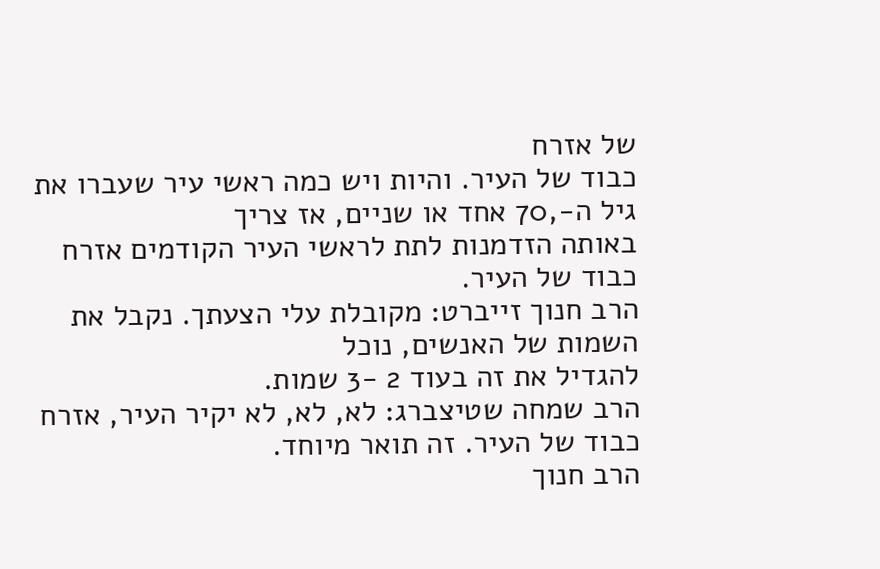של אזרח
כבוד של העיר. והיות ויש כמה ראשי עיר שעברו את גיל ה-,70 אחד או שניים, אז צריך
באותה הזדמנות לתת לראשי העיר הקודמים אזרח כבוד של העיר.
הרב חנוך זייברט: מקובלת עלי הצעתך. נקבל את השמות של האנשים, נוכל
להגדיל את זה בעוד 2 -3 שמות.
הרב שמחה שטיצברג: לא, לא, לא יקיר העיר, אזרח כבוד של העיר. זה תואר מיוחד.
הרב חנוך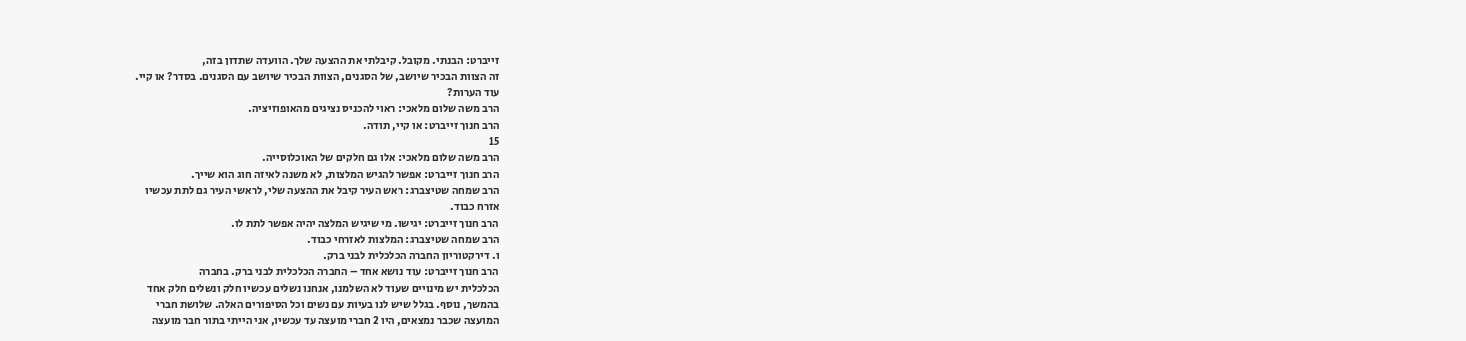זייברט: הבנתי. מקובל. קיבלתי את ההצעה שלך. הוועדה שתדון בזה,
זה הצוות הבכיר שיושב, של הסגנים, הצוות הבכיר שיושב עם הסגנים. בסדר? או קיי.
עוד הערות?
הרב משה שלום מלאכי: ראוי להכניס נציגים מהאופוזיציה.
הרב חנוך זייברט: או קיי, תודה.
15
הרב משה שלום מלאכי: אלו גם חלקים של האוכלוסייה.
הרב חנוך זייברט: אפשר להגיש המלצות, לא משנה לאיזה חוג הוא שייך.
הרב שמחה שטיצברג: ראש העיר קיבל את ההצעה שלי, לראשי העיר גם לתת עכשיו
אזרח כבוד.
הרב חנוך זייברט: יגישו. מי שיגיש המלצה יהיה אפשר לתת לו.
הרב שמחה שטיצברג: המלצות לאזרחי כבוד.
ו. דירקטוריון החברה הכלכלית לבני ברק.
הרב חנוך זייברט: עוד נושא אחד – החברה הכלכלית לבני ברק. בחברה
הכלכלית יש מינויים שעוד לא השלמנו, אנחנו נשלים עכשיו חלק ונשלים חלק אחד
בהמשך, נוסף. בגלל שיש לנו בעיות עם נשים וכל הסיפורים האלה. שלושת חברי
המועצה שכבר נמצאים, היו 2 חברי מועצה עד עכשיו, אני הייתי בתור חבר מועצה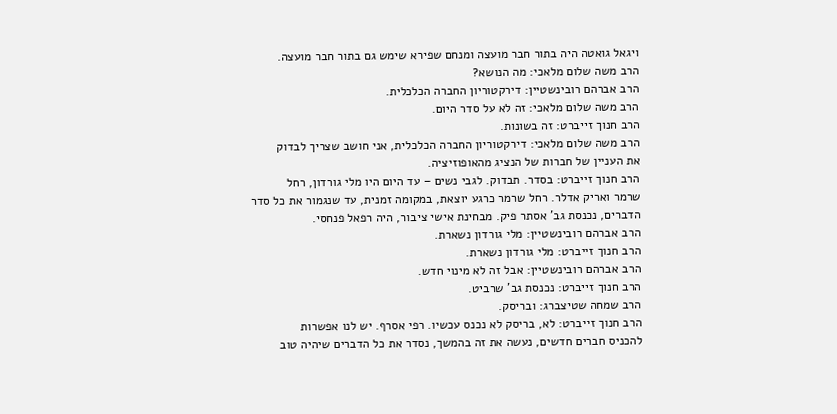ויגאל גואטה היה בתור חבר מועצה ומנחם שפירא שימש גם בתור חבר מועצה.
הרב משה שלום מלאכי: מה הנושא?
הרב אברהם רובינשטיין: דירקטוריון החברה הכלכלית.
הרב משה שלום מלאכי: זה לא על סדר היום.
הרב חנוך זייברט: זה בשונות.
הרב משה שלום מלאכי: דירקטוריון החברה הכלכלית, אני חושב שצריך לבדוק
את העניין של חברות של הנציג מהאופוזיציה.
הרב חנוך זייברט: בסדר. תבדוק. לגבי נשים – עד היום היו מלי גורדון, רחל
שרמר ואריק אדלר. רחל שרמר כרגע יוצאת, במקומה זמנית, עד שנגמור את כל סדר
הדברים, נכנסת גב' אסתר פיק. מבחינת אישי ציבור, היה רפאל פנחסי.
הרב אברהם רובינשטיין: מלי גורדון נשארת.
הרב חנוך זייברט: מלי גורדון נשארת.
הרב אברהם רובינשטיין: אבל זה לא מינוי חדש.
הרב חנוך זייברט: נכנסת גב' שרביט.
הרב שמחה שטיצברג: ובריסק.
הרב חנוך זייברט: לא, בריסק לא נכנס עכשיו. רפי אסרף. יש לנו אפשרות
להכניס חברים חדשים, נעשה את זה בהמשך, נסדר את כל הדברים שיהיה טוב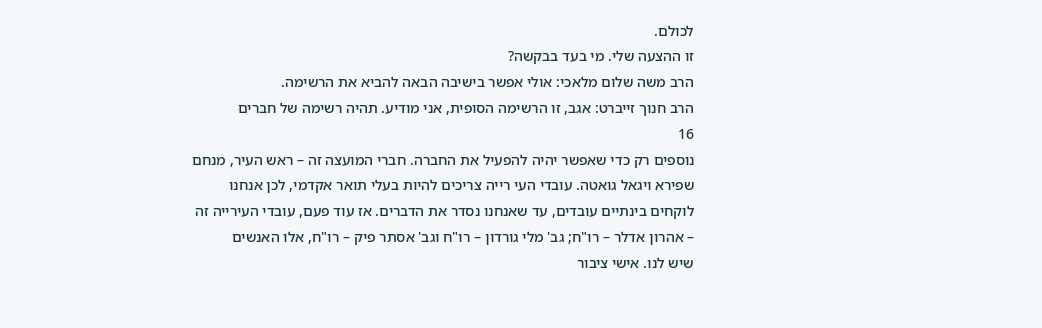לכולם.
זו ההצעה שלי. מי בעד בבקשה?
הרב משה שלום מלאכי: אולי אפשר בישיבה הבאה להביא את הרשימה.
הרב חנוך זייברט: אגב, זו הרשימה הסופית, אני מודיע. תהיה רשימה של חברים
16
נוספים רק כדי שאפשר יהיה להפעיל את החברה. חברי המועצה זה – ראש העיר, מנחם
שפירא ויגאל גואטה. עובדי העי רייה צריכים להיות בעלי תואר אקדמי, לכן אנחנו
לוקחים בינתיים עובדים, עד שאנחנו נסדר את הדברים. אז עוד פעם, עובדי העירייה זה
– אהרון אדלר – רו"ח; גב' מלי גורדון – רו"ח וגב' אסתר פיק – רו"ח, אלו האנשים
שיש לנו. אישי ציבור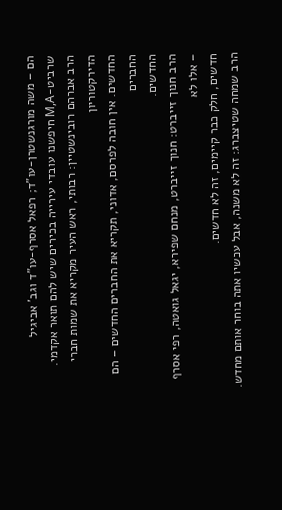הם – משה מורגנשטרן-עו"ד; רפאל אסרף-עו"ד וגב' אביגיל
שרביט-M,A חיפשנו עובדי עירייה בכירים שיש להם תואר אקדמי.
הרב אברהם רובינשטיין: רבותי, ראש העיר מקריא את שמות חברי הדירקטוריון
החדשים. אין חובה לפרסם, אדוני, תקריא את החברים החדשים – הם החברים
החדשים.
הרב חנוך זייברט: חנוך זייברט, מנחם שפירא, יגאל גואטה, רפי אסרף – אלו לא
חדשים, חלק כבר קיימים, זה לא חדשים.
הרב שמחה שטיצברג: זה לא משנה, אבל עכשיו אתה בוחר אותם מחדש.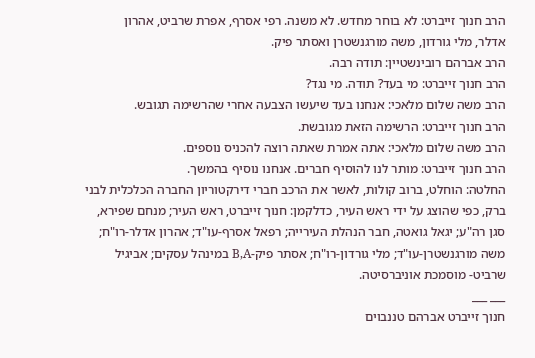הרב חנוך זייברט: לא בוחר מחדש. לא משנה. רפי אסרף, אפרת שרביט, אהרון
אדלר, מלי גורדון, משה מורגנשטרן ואסתר פיק.
הרב אברהם רובינשטיין: תודה רבה.
הרב חנוך זייברט: מי בעד? תודה. מי נגד?
הרב משה שלום מלאכי: אנחנו בעד שיעשו הצבעה אחרי שהרשימה תגובש.
הרב חנוך זייברט: הרשימה הזאת מגובשת.
הרב משה שלום מלאכי: אתה אמרת שאתה רוצה להכניס נוספים.
הרב חנוך זייברט: מותר לנו להוסיף חברים. אנחנו נוסיף בהמשך.
החלטה: הוחלט, ברוב קולות, לאשר את הרכב חברי דירקטוריון החברה הכלכלית לבני
ברק, כפי שהוצג על ידי ראש העיר, כדלקמן: חנוך זייברט, ראש העיר; מנחם שפירא,
סגן רה"ע; יגאל גואטה, חבר הנהלת העירייה; רפאל אסרף-עו"ד; אהרון אדלר-רו"ח;
משה מורגנשטרן-עו"ד; מלי גורדון-רו"ח; אסתר פיק-B,A במינהל עסקים; אביגיל
שרביט- מוסמכת אוניברסיטה.
___ ___
חנוך זייברט אברהם טננבוים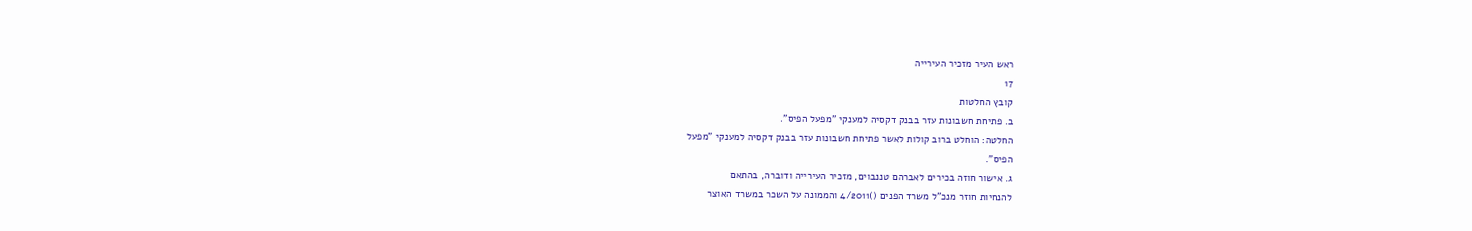ראש העיר מזכיר העירייה
17
קובץ החלטות
ב. פתיחת חשבונות עזר בבנק דקסיה למענקי "מפעל הפיס".
החלטה: הוחלט ברוב קולות לאשר פתיחת חשבונות עזר בבנק דקסיה למענקי "מפעל
הפיס".
ג. אישור חוזה בכירים לאברהם טננבוים, מזכיר העירייה ודוברה, בהתאם
להנחיות חוזר מנכ"ל משרד הפנים ()4/2011 והממונה על השכר במשרד האוצר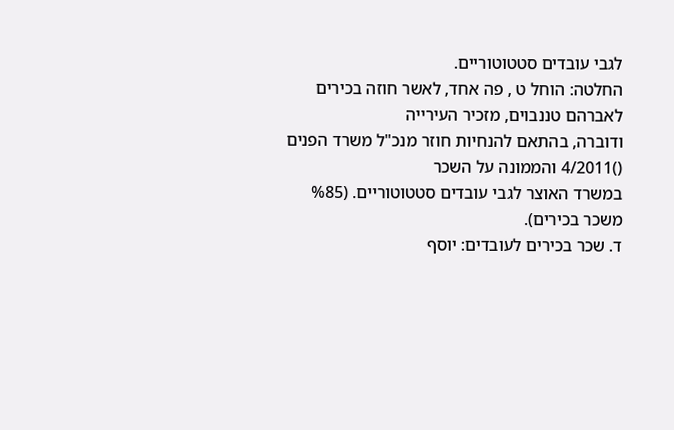לגבי עובדים סטטוטוריים.
החלטה: הוחל ט , פה אחד, לאשר חוזה בכירים לאברהם טננבוים, מזכיר העירייה
ודוברה, בהתאם להנחיות חוזר מנכ"ל משרד הפנים ()4/2011 והממונה על השכר
במשרד האוצר לגבי עובדים סטטוטוריים. (%85 משכר בכירים).
ד. שכר בכירים לעובדים: יוסף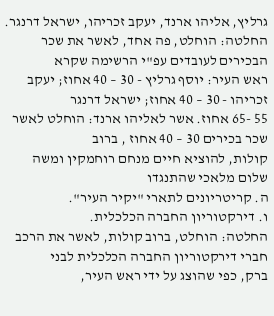גרליץ, אליהו ארנד, יעקב זכריהו, ישראל דרנגר.
החלטה: הוחלט, פה אחד, לאשר את שכר הבכירים לעובדים עפ"י הרשימה שקרא
ראש העיר: יוסף גרליץ - 30 – 40 אחוז; יעקב זכריהו - 30 – 40 אחוז; ישראל דרנגר
55 -65 אחוז. אשר לאליהו ארנד: הוחלט לאשר שכר בכירים 30 – 40 אחוז , ברוב
קולות, להוציא חיים מנחם רוחמקין ומשה שלום מלאכי שהתנגדו
ה. קריטריונים לתארי "יקיר העיר".
ו. דירקטוריון החברה הכלכלית.
החלטה: הוחלט, ברוב קולות, לאשר את הרכב חברי דירקטוריון החברה הכלכלית לבני
ברק, כפי שהוצג על ידי ראש העיר,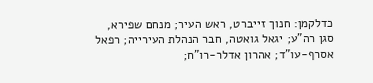כדלקמן: חנוך זייברט, ראש העיר; מנחם שפירא,
סגן רה"ע; יגאל גואטה, חבר הנהלת העירייה; רפאל אסרף-עו"ד; אהרון אדלר-רו"ח;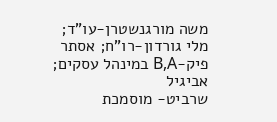משה מורגנשטרן-עו"ד; מלי גורדון-רו"ח; אסתר פיק-B,A במינהל עסקים; אביגיל
שרביט- מוסמכת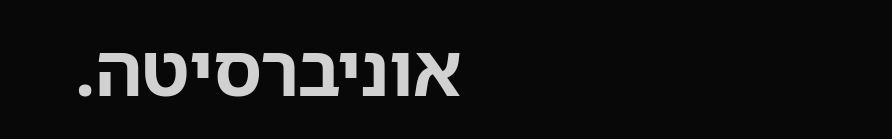אוניברסיטה.